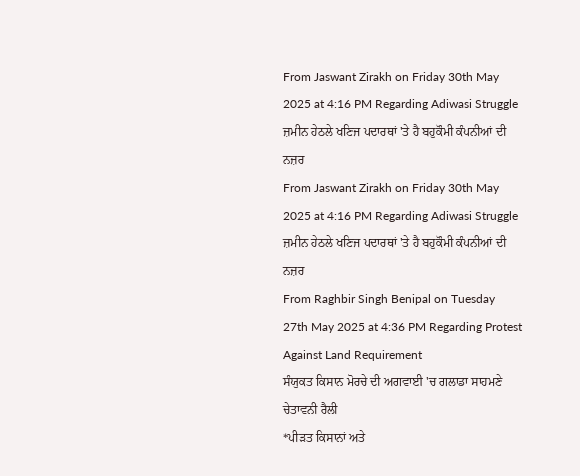From Jaswant Zirakh on Friday 30th May 2025 at 4:16 PM Regarding Adiwasi Struggle
ਜ਼ਮੀਨ ਹੇਠਲੇ ਖਣਿਜ ਪਦਾਰਥਾਂ 'ਤੇ ਹੈ ਬਹੁਕੌਮੀ ਕੰਪਨੀਆਂ ਦੀ ਨਜ਼ਰ
From Jaswant Zirakh on Friday 30th May 2025 at 4:16 PM Regarding Adiwasi Struggle
ਜ਼ਮੀਨ ਹੇਠਲੇ ਖਣਿਜ ਪਦਾਰਥਾਂ 'ਤੇ ਹੈ ਬਹੁਕੌਮੀ ਕੰਪਨੀਆਂ ਦੀ ਨਜ਼ਰ
From Raghbir Singh Benipal on Tuesday 27th May 2025 at 4:36 PM Regarding Protest Against Land Requirement
ਸੰਯੁਕਤ ਕਿਸਾਨ ਮੋਰਚੇ ਦੀ ਅਗਵਾਈ 'ਚ ਗਲਾਡਾ ਸਾਹਮਣੇ ਚੇਤਾਵਨੀ ਰੈਲੀ
*ਪੀੜਤ ਕਿਸਾਨਾਂ ਅਤੇ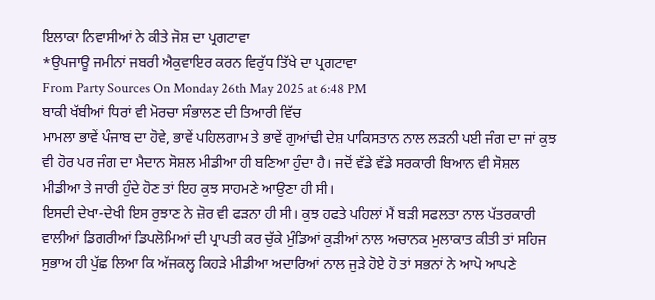ਇਲਾਕਾ ਨਿਵਾਸੀਆਂ ਨੇ ਕੀਤੇ ਜੋਸ਼ ਦਾ ਪ੍ਰਗਟਾਵਾ
*ਉਪਜਾਊ ਜਮੀਨਾਂ ਜਬਰੀ ਐਕੁਵਾਇਰ ਕਰਨ ਵਿਰੁੱਧ ਤਿੱਖੇ ਦਾ ਪ੍ਰਗਟਾਵਾ
From Party Sources On Monday 26th May 2025 at 6:48 PM
ਬਾਕੀ ਖੱਬੀਆਂ ਧਿਰਾਂ ਵੀ ਮੋਰਚਾ ਸੰਭਾਲਣ ਦੀ ਤਿਆਰੀ ਵਿੱਚ
ਮਾਮਲਾ ਭਾਵੇਂ ਪੰਜਾਬ ਦਾ ਹੋਵੇ, ਭਾਵੇਂ ਪਹਿਲਗਾਮ ਤੇ ਭਾਵੇਂ ਗੁਆਂਢੀ ਦੇਸ਼ ਪਾਕਿਸਤਾਨ ਨਾਲ ਲੜਨੀ ਪਈ ਜੰਗ ਦਾ ਜਾਂ ਕੁਝ ਵੀ ਹੋਰ ਪਰ ਜੰਗ ਦਾ ਮੈਦਾਨ ਸੋਸ਼ਲ ਮੀਡੀਆ ਹੀ ਬਣਿਆ ਹੁੰਦਾ ਹੈ। ਜਦੋਂ ਵੱਡੇ ਵੱਡੇ ਸਰਕਾਰੀ ਬਿਆਨ ਵੀ ਸੋਸ਼ਲ ਮੀਡੀਆ ਤੇ ਜਾਰੀ ਹੁੰਦੇ ਹੋਣ ਤਾਂ ਇਹ ਕੁਝ ਸਾਹਮਣੇ ਆਉਣਾ ਹੀ ਸੀ।
ਇਸਦੀ ਦੇਖਾ-ਦੇਖੀ ਇਸ ਰੁਝਾਣ ਨੇ ਜ਼ੋਰ ਵੀ ਫੜਨਾ ਹੀ ਸੀ। ਕੁਝ ਹਫਤੇ ਪਹਿਲਾਂ ਮੈਂ ਬੜੀ ਸਫਲਤਾ ਨਾਲ ਪੱਤਰਕਾਰੀ ਵਾਲੀਆਂ ਡਿਗਰੀਆਂ ਡਿਪਲੋਮਿਆਂ ਦੀ ਪ੍ਰਾਪਤੀ ਕਰ ਚੁੱਕੇ ਮੁੰਡਿਆਂ ਕੁੜੀਆਂ ਨਾਲ ਅਚਾਨਕ ਮੁਲਾਕਾਤ ਕੀਤੀ ਤਾਂ ਸਹਿਜ ਸੁਭਾਅ ਹੀ ਪੁੱਛ ਲਿਆ ਕਿ ਅੱਜਕਲ੍ਹ ਕਿਹੜੇ ਮੀਡੀਆ ਅਦਾਰਿਆਂ ਨਾਲ ਜੁੜੇ ਹੋਏ ਹੋ ਤਾਂ ਸਭਨਾਂ ਨੇ ਆਪੋ ਆਪਣੇ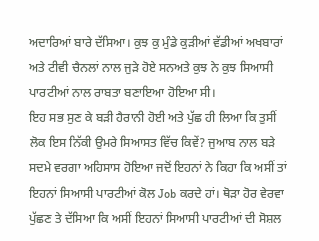ਅਦਾਰਿਆਂ ਬਾਰੇ ਦੱਸਿਆ। ਕੁਝ ਕੁ ਮੁੰਡੇ ਕੁੜੀਆਂ ਵੱਡੀਆਂ ਅਖਬਾਰਾਂ ਅਤੇ ਟੀਵੀ ਚੈਨਲਾਂ ਨਾਲ ਜੁੜੇ ਹੋਏ ਸਨਅਤੇ ਕੁਝ ਨੇ ਕੁਝ ਸਿਆਸੀ ਪਾਰਟੀਆਂ ਨਾਲ ਰਾਬਤਾ ਬਣਾਇਆ ਹੋਇਆ ਸੀ।
ਇਹ ਸਭ ਸੁਣ ਕੇ ਬੜੀ ਹੈਰਾਨੀ ਹੋਈ ਅਤੇ ਪੁੱਛ ਹੀ ਲਿਆ ਕਿ ਤੁਸੀਂ ਲੋਕ ਇਸ ਨਿੱਕੀ ਉਮਰੇ ਸਿਆਸਤ ਵਿੱਚ ਕਿਵੇਂ? ਜੁਆਬ ਨਾਲ ਬੜੇ ਸਦਮੇ ਵਰਗਾ ਅਹਿਸਾਸ ਹੋਇਆ ਜਦੋਂ ਇਹਨਾਂ ਨੇ ਕਿਹਾ ਕਿ ਅਸੀਂ ਤਾਂ ਇਹਨਾਂ ਸਿਆਸੀ ਪਾਰਟੀਆਂ ਕੋਲ Job ਕਰਦੇ ਹਾਂ। ਥੋੜਾ ਹੋਰ ਵੇਰਵਾ ਪੁੱਛਣ ਤੇ ਦੱਸਿਆ ਕਿ ਅਸੀਂ ਇਹਨਾਂ ਸਿਆਸੀ ਪਾਰਟੀਆਂ ਦੀ ਸੋਸ਼ਲ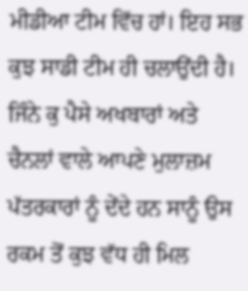ਮੀਡੀਆ ਟੀਮ ਵਿੱਚ ਹਾਂ। ਇਹ ਸਭ ਕੁਝ ਸਾਡੀ ਟੀਮ ਹੀ ਚਲਾਉਂਦੀ ਹੈ। ਜਿੰਨੇ ਕੁ ਪੈਸੇ ਅਖਬਾਰਾਂ ਅਤੇ ਚੈਨਲਾਂ ਵਾਲੇ ਆਪਣੇ ਮੁਲਾਜ਼ਮ ਪੱਤਰਕਾਰਾਂ ਨੂੰ ਦੇਂਦੇ ਹਨ ਸਾਨੂੰ ਉਸ ਰਕਮ ਤੋਂ ਕੁਝ ਵੱਧ ਹੀ ਮਿਲ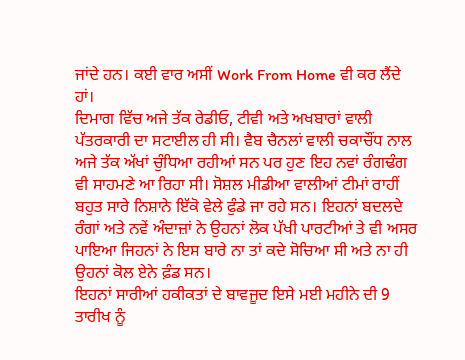ਜਾਂਦੇ ਹਨ। ਕਈ ਵਾਰ ਅਸੀਂ Work From Home ਵੀ ਕਰ ਲੈਂਦੇ ਹਾਂ।
ਦਿਮਾਗ ਵਿੱਚ ਅਜੇ ਤੱਕ ਰੇਡੀਓ, ਟੀਵੀ ਅਤੇ ਅਖਬਾਰਾਂ ਵਾਲੀ ਪੱਤਰਕਾਰੀ ਦਾ ਸਟਾਈਲ ਹੀ ਸੀ। ਵੈਬ ਚੈਨਲਾਂ ਵਾਲੀ ਚਕਾਚੌਂਧ ਨਾਲ ਅਜੇ ਤੱਕ ਅੱਖਾਂ ਚੁੰਧਿਆ ਰਹੀਆਂ ਸਨ ਪਰ ਹੁਣ ਇਹ ਨਵਾਂ ਰੰਗਢੰਗ ਵੀ ਸਾਹਮਣੇ ਆ ਰਿਹਾ ਸੀ। ਸੋਸ਼ਲ ਮੀਡੀਆ ਵਾਲੀਆਂ ਟੀਮਾਂ ਰਾਹੀਂ ਬਹੁਤ ਸਾਰੇ ਨਿਸ਼ਾਨੇ ਇੱਕੋ ਵੇਲੇ ਫੁੰਡੇ ਜਾ ਰਹੇ ਸਨ। ਇਹਨਾਂ ਬਦਲਦੇ ਰੰਗਾਂ ਅਤੇ ਨਵੇਂ ਅੰਦਾਜ਼ਾਂ ਨੇ ਉਹਨਾਂ ਲੋਕ ਪੱਖੀ ਪਾਰਟੀਆਂ ਤੇ ਵੀ ਅਸਰ ਪਾਇਆ ਜਿਹਨਾਂ ਨੇ ਇਸ ਬਾਰੇ ਨਾ ਤਾਂ ਕਦੇ ਸੋਚਿਆ ਸੀ ਅਤੇ ਨਾ ਹੀ ਉਹਨਾਂ ਕੋਲ ਏਨੇ ਫ਼ੰਡ ਸਨ।
ਇਹਨਾਂ ਸਾਰੀਆਂ ਹਕੀਕਤਾਂ ਦੇ ਬਾਵਜੂਦ ਇਸੇ ਮਈ ਮਹੀਨੇ ਦੀ 9 ਤਾਰੀਖ ਨੂੰ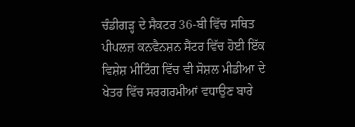ਚੰਡੀਗੜ੍ਹ ਦੇ ਸੈਕਟਰ 36-ਬੀ ਵਿੱਚ ਸਥਿਤ ਪੀਪਲਜ਼ ਕਨਵੈਨਸ਼ਨ ਸੈਂਟਰ ਵਿੱਚ ਹੋਈ ਇੱਕ ਵਿਸ਼ੇਸ਼ ਮੀਟਿੰਗ ਵਿੱਚ ਵੀ ਸੋਸ਼ਲ ਮੀਡੀਆ ਦੇ ਖੇਤਰ ਵਿੱਚ ਸਰਗਰਮੀਆਂ ਵਧਾਉਣ ਬਾਰੇ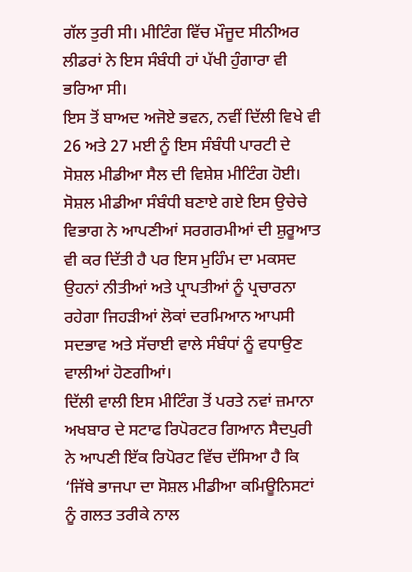ਗੱਲ ਤੁਰੀ ਸੀ। ਮੀਟਿੰਗ ਵਿੱਚ ਮੌਜੂਦ ਸੀਨੀਅਰ ਲੀਡਰਾਂ ਨੇ ਇਸ ਸੰਬੰਧੀ ਹਾਂ ਪੱਖੀ ਹੁੰਗਾਰਾ ਵੀ ਭਰਿਆ ਸੀ।
ਇਸ ਤੋਂ ਬਾਅਦ ਅਜੋਏ ਭਵਨ, ਨਵੀਂ ਦਿੱਲੀ ਵਿਖੇ ਵੀ 26 ਅਤੇ 27 ਮਈ ਨੂੰ ਇਸ ਸੰਬੰਧੀ ਪਾਰਟੀ ਦੇ ਸੋਸ਼ਲ ਮੀਡੀਆ ਸੈਲ ਦੀ ਵਿਸ਼ੇਸ਼ ਮੀਟਿੰਗ ਹੋਈ। ਸੋਸ਼ਲ ਮੀਡੀਆ ਸੰਬੰਧੀ ਬਣਾਏ ਗਏ ਇਸ ਉਚੇਚੇ ਵਿਭਾਗ ਨੇ ਆਪਣੀਆਂ ਸਰਗਰਮੀਆਂ ਦੀ ਸ਼ੁਰੂਆਤ ਵੀ ਕਰ ਦਿੱਤੀ ਹੈ ਪਰ ਇਸ ਮੁਹਿੰਮ ਦਾ ਮਕਸਦ ਉਹਨਾਂ ਨੀਤੀਆਂ ਅਤੇ ਪ੍ਰਾਪਤੀਆਂ ਨੂੰ ਪ੍ਰਚਾਰਨਾ ਰਹੇਗਾ ਜਿਹੜੀਆਂ ਲੋਕਾਂ ਦਰਮਿਆਨ ਆਪਸੀ ਸਦਭਾਵ ਅਤੇ ਸੱਚਾਈ ਵਾਲੇ ਸੰਬੰਧਾਂ ਨੂੰ ਵਧਾਉਣ ਵਾਲੀਆਂ ਹੋਣਗੀਆਂ।
ਦਿੱਲੀ ਵਾਲੀ ਇਸ ਮੀਟਿੰਗ ਤੋਂ ਪਰਤੇ ਨਵਾਂ ਜ਼ਮਾਨਾ ਅਖਬਾਰ ਦੇ ਸਟਾਫ ਰਿਪੋਰਟਰ ਗਿਆਨ ਸੈਦਪੁਰੀ ਨੇ ਆਪਣੀ ਇੱਕ ਰਿਪੋਰਟ ਵਿੱਚ ਦੱਸਿਆ ਹੈ ਕਿ ‘ਜਿੱਥੇ ਭਾਜਪਾ ਦਾ ਸੋਸ਼ਲ ਮੀਡੀਆ ਕਮਿਊਨਿਸਟਾਂ ਨੂੰ ਗਲਤ ਤਰੀਕੇ ਨਾਲ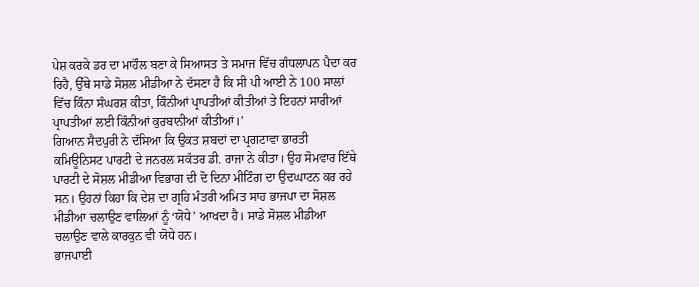ਪੇਸ਼ ਕਰਕੇ ਡਰ ਦਾ ਮਾਹੌਲ ਬਣਾ ਕੇ ਸਿਆਸਤ ਤੇ ਸਮਾਜ ਵਿੱਚ ਗੰਧਲਾਪਨ ਪੈਦਾ ਕਰ ਰਿਹੈ, ਉੱਥੇ ਸਾਡੇ ਸੋਸ਼ਲ ਮੀਡੀਆ ਨੇ ਦੱਸਣਾ ਹੈ ਕਿ ਸੀ ਪੀ ਆਈ ਨੇ 100 ਸਾਲਾਂ ਵਿੱਚ ਕਿੰਨਾ ਸੰਘਰਸ਼ ਕੀਤਾ, ਕਿੰਨੀਆਂ ਪ੍ਰਾਪਤੀਆਂ ਕੀਤੀਆਂ ਤੇ ਇਹਨਾਂ ਸਾਰੀਆਂ ਪ੍ਰਾਪਤੀਆਂ ਲਈ ਕਿੰਨੀਆਂ ਕੁਰਬਾਨੀਆਂ ਕੀਤੀਆਂ।’
ਗਿਆਨ ਸੈਦਪੁਰੀ ਨੇ ਦੱਸਿਆ ਕਿ ਉਕਤ ਸ਼ਬਦਾਂ ਦਾ ਪ੍ਰਗਟਾਵਾ ਭਾਰਤੀ ਕਮਿਊਨਿਸਟ ਪਾਰਟੀ ਦੇ ਜਨਰਲ ਸਕੱਤਰ ਡੀ. ਰਾਜਾ ਨੇ ਕੀਤਾ। ਉਹ ਸੋਮਵਾਰ ਇੱਥੇ ਪਾਰਟੀ ਦੇ ਸੋਸ਼ਲ ਮੀਡੀਆ ਵਿਭਾਗ ਦੀ ਦੋ ਦਿਨਾ ਮੀਟਿੰਗ ਦਾ ਉਦਘਾਟਨ ਕਰ ਰਹੇ ਸਨ। ਉਹਨਾਂ ਕਿਹਾ ਕਿ ਦੇਸ਼ ਦਾ ਗ੍ਰਹਿ ਮੰਤਰੀ ਅਮਿਤ ਸਾਹ ਭਾਜਪਾ ਦਾ ਸੋਸ਼ਲ ਮੀਡੀਆ ਚਲਾਉਣ ਵਾਲਿਆਂ ਨੂੰ ‘ਯੋਧੇ’ ਆਖਦਾ ਹੈ। ਸਾਡੇ ਸੋਸ਼ਲ ਮੀਡੀਆ ਚਲਾਉਣ ਵਾਲੇ ਕਾਰਕੁਨ ਵੀ ਯੋਧੇ ਹਨ।
ਭਾਜਪਾਈ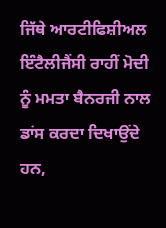ਜਿੱਥੇ ਆਰਟੀਫਿਸ਼ੀਅਲ ਇੰਟੈਲੀਜੈਂਸੀ ਰਾਹੀਂ ਮੋਦੀ ਨੂੰ ਮਮਤਾ ਬੈਨਰਜੀ ਨਾਲ ਡਾਂਸ ਕਰਦਾ ਦਿਖਾਉਂਦੇ ਹਨ,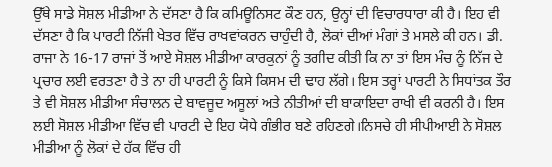ਉੱਥੇ ਸਾਡੇ ਸੋਸ਼ਲ ਮੀਡੀਆ ਨੇ ਦੱਸਣਾ ਹੈ ਕਿ ਕਮਿਊਨਿਸਟ ਕੌਣ ਹਨ, ਉਨ੍ਹਾਂ ਦੀ ਵਿਚਾਰਧਾਰਾ ਕੀ ਹੈ। ਇਹ ਵੀ ਦੱਸਣਾ ਹੈ ਕਿ ਪਾਰਟੀ ਨਿੱਜੀ ਖੇਤਰ ਵਿੱਚ ਰਾਖਵਾਂਕਰਨ ਚਾਹੁੰਦੀ ਹੈ, ਲੋਕਾਂ ਦੀਆਂ ਮੰਗਾਂ ਤੇ ਮਸਲੇ ਕੀ ਹਨ। ਡੀ. ਰਾਜਾ ਨੇ 16-17 ਰਾਜਾਂ ਤੋਂ ਆਏ ਸੋਸ਼ਲ ਮੀਡੀਆ ਕਾਰਕੁਨਾਂ ਨੂੰ ਤਗੀਦ ਕੀਤੀ ਕਿ ਨਾ ਤਾਂ ਇਸ ਮੰਚ ਨੂੰ ਨਿੱਜ ਦੇ ਪ੍ਰਚਾਰ ਲਈ ਵਰਤਣਾ ਹੈ ਤੇ ਨਾ ਹੀ ਪਾਰਟੀ ਨੂੰ ਕਿਸੇ ਕਿਸਮ ਦੀ ਢਾਹ ਲੱਗੇ। ਇਸ ਤਰ੍ਹਾਂ ਪਾਰਟੀ ਨੇ ਸਿਧਾਂਤਕ ਤੌਰ ਤੇ ਵੀ ਸੋਸ਼ਲ ਮੀਡੀਆ ਸੰਚਾਲਨ ਦੇ ਬਾਵਜੂਦ ਅਸੂਲਾਂ ਅਤੇ ਨੀਤੀਆਂ ਦੀ ਬਾਕਾਇਦਾ ਰਾਖੀ ਵੀ ਕਰਨੀ ਹੈ। ਇਸ ਲਈ ਸੋਸ਼ਲ ਮੀਡੀਆ ਵਿੱਚ ਵੀ ਪਾਰਟੀ ਦੇ ਇਹ ਯੋਧੇ ਗੰਭੀਰ ਬਣੇ ਰਹਿਣਗੇ।ਨਿਸਚੇ ਹੀ ਸੀਪੀਆਈ ਨੇ ਸੋਸ਼ਲ ਮੀਡੀਆ ਨੂੰ ਲੋਕਾਂ ਦੇ ਹੱਕ ਵਿੱਚ ਹੀ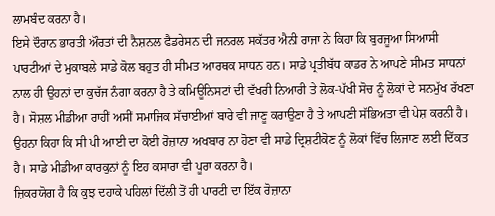ਲਾਮਬੰਦ ਕਰਨਾ ਹੈ।
ਇਸੇ ਦੌਰਾਨ ਭਾਰਤੀ ਔਰਤਾਂ ਦੀ ਨੈਸ਼ਨਲ ਫੈਡਰੇਸਨ ਦੀ ਜਨਰਲ ਸਕੱਤਰ ਐਨੀ ਰਾਜਾ ਨੇ ਕਿਹਾ ਕਿ ਬੁਰਜੂਆ ਸਿਆਸੀ ਪਾਰਟੀਆਂ ਦੇ ਮੁਕਾਬਲੇ ਸਾਡੇ ਕੋਲ ਬਹੁਤ ਹੀ ਸੀਮਤ ਆਰਥਕ ਸਾਧਨ ਹਨ। ਸਾਡੇ ਪ੍ਰਤੀਬੱਧ ਕਾਡਰ ਨੇ ਆਪਣੇ ਸੀਮਤ ਸਾਧਨਾਂ ਨਾਲ ਹੀ ਉਹਨਾਂ ਦਾ ਕੁਚੱਜ ਨੰਗਾ ਕਰਨਾ ਹੈ ਤੇ ਕਮਿਊਨਿਸਟਾਂ ਦੀ ਵੱਖਰੀ ਨਿਆਰੀ ਤੇ ਲੋਕ-ਪੱਖੀ ਸੋਚ ਨੂੰ ਲੋਕਾਂ ਦੇ ਸਨਮੁੱਖ ਰੱਖਣਾ ਹੈ। ਸੋਸ਼ਲ ਮੀਡੀਆ ਰਾਹੀਂ ਅਸੀਂ ਸਮਾਜਿਕ ਸੱਚਾਈਆਂ ਬਾਰੇ ਵੀ ਜਾਣੂ ਕਰਾਉਣਾ ਹੈ ਤੇ ਆਪਣੀ ਸੱਭਿਅਤਾ ਵੀ ਪੇਸ਼ ਕਰਨੀ ਹੈ। ਉਹਨਾ ਕਿਹਾ ਕਿ ਸੀ ਪੀ ਆਈ ਦਾ ਕੋਈ ਰੋਜ਼ਾਨਾ ਅਖਬਾਰ ਨਾ ਹੋਣਾ ਵੀ ਸਾਡੇ ਦ੍ਰਿਸ਼ਟੀਕੋਣ ਨੂੰ ਲੋਕਾਂ ਵਿੱਚ ਲਿਜਾਣ ਲਈ ਦਿੱਕਤ ਹੈ। ਸਾਡੇ ਮੀਡੀਆ ਕਾਰਕੁਨਾਂ ਨੂੰ ਇਹ ਕਸਾਰਾ ਵੀ ਪੂਰਾ ਕਰਨਾ ਹੈ।
ਜ਼ਿਕਰਯੋਗ ਹੈ ਕਿ ਕੁਝ ਦਹਾਕੇ ਪਹਿਲਾਂ ਦਿੱਲੀ ਤੋਂ ਹੀ ਪਾਰਟੀ ਦਾ ਇੱਕ ਰੋਜ਼ਾਨਾ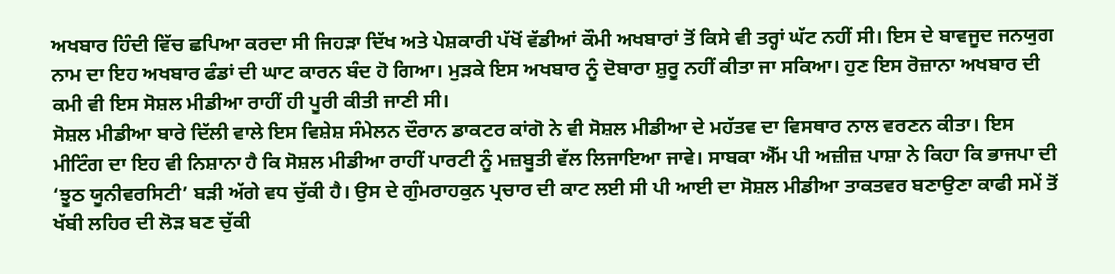ਅਖਬਾਰ ਹਿੰਦੀ ਵਿੱਚ ਛਪਿਆ ਕਰਦਾ ਸੀ ਜਿਹੜਾ ਦਿੱਖ ਅਤੇ ਪੇਸ਼ਕਾਰੀ ਪੱਖੋਂ ਵੱਡੀਆਂ ਕੌਮੀ ਅਖਬਾਰਾਂ ਤੋਂ ਕਿਸੇ ਵੀ ਤਰ੍ਹਾਂ ਘੱਟ ਨਹੀਂ ਸੀ। ਇਸ ਦੇ ਬਾਵਜੂਦ ਜਨਯੁਗ ਨਾਮ ਦਾ ਇਹ ਅਖਬਾਰ ਫੰਡਾਂ ਦੀ ਘਾਟ ਕਾਰਨ ਬੰਦ ਹੋ ਗਿਆ। ਮੁੜਕੇ ਇਸ ਅਖਬਾਰ ਨੂੰ ਦੋਬਾਰਾ ਸ਼ੁਰੂ ਨਹੀਂ ਕੀਤਾ ਜਾ ਸਕਿਆ। ਹੁਣ ਇਸ ਰੋਜ਼ਾਨਾ ਅਖਬਾਰ ਦੀ ਕਮੀ ਵੀ ਇਸ ਸੋਸ਼ਲ ਮੀਡੀਆ ਰਾਹੀਂ ਹੀ ਪੂਰੀ ਕੀਤੀ ਜਾਣੀ ਸੀ।
ਸੋਸ਼ਲ ਮੀਡੀਆ ਬਾਰੇ ਦਿੱਲੀ ਵਾਲੇ ਇਸ ਵਿਸ਼ੇਸ਼ ਸੰਮੇਲਨ ਦੌਰਾਨ ਡਾਕਟਰ ਕਾਂਗੋ ਨੇ ਵੀ ਸੋਸ਼ਲ ਮੀਡੀਆ ਦੇ ਮਹੱਤਵ ਦਾ ਵਿਸਥਾਰ ਨਾਲ ਵਰਣਨ ਕੀਤਾ। ਇਸ ਮੀਟਿੰਗ ਦਾ ਇਹ ਵੀ ਨਿਸ਼ਾਨਾ ਹੈ ਕਿ ਸੋਸ਼ਲ ਮੀਡੀਆ ਰਾਹੀਂ ਪਾਰਟੀ ਨੂੰ ਮਜ਼ਬੂਤੀ ਵੱਲ ਲਿਜਾਇਆ ਜਾਵੇ। ਸਾਬਕਾ ਐੱਮ ਪੀ ਅਜ਼ੀਜ਼ ਪਾਸ਼ਾ ਨੇ ਕਿਹਾ ਕਿ ਭਾਜਪਾ ਦੀ ‘ਝੂਠ ਯੂਨੀਵਰਸਿਟੀ’ ਬੜੀ ਅੱਗੇ ਵਧ ਚੁੱਕੀ ਹੈ। ਉਸ ਦੇ ਗੁੰਮਰਾਹਕੁਨ ਪ੍ਰਚਾਰ ਦੀ ਕਾਟ ਲਈ ਸੀ ਪੀ ਆਈ ਦਾ ਸੋਸ਼ਲ ਮੀਡੀਆ ਤਾਕਤਵਰ ਬਣਾਉਣਾ ਕਾਫੀ ਸਮੇਂ ਤੋਂ ਖੱਬੀ ਲਹਿਰ ਦੀ ਲੋੜ ਬਣ ਚੁੱਕੀ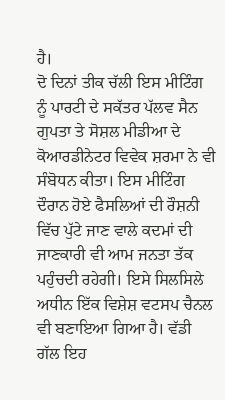ਹੈ।
ਦੋ ਦਿਨਾਂ ਤੀਕ ਚੱਲੀ ਇਸ ਮੀਟਿੰਗ ਨੂੰ ਪਾਰਟੀ ਦੇ ਸਕੱਤਰ ਪੱਲਵ ਸੈਨ ਗੁਪਤਾ ਤੇ ਸੋਸ਼ਲ ਮੀਡੀਆ ਦੇ ਕੋਆਰਡੀਨੇਟਰ ਵਿਵੇਕ ਸ਼ਰਮਾ ਨੇ ਵੀ ਸੰਬੋਧਨ ਕੀਤਾ। ਇਸ ਮੀਟਿੰਗ ਦੌਰਾਨ ਹੋਏ ਫੈਸਲਿਆਂ ਦੀ ਰੌਸ਼ਨੀ ਵਿੱਚ ਪੁੱਟੇ ਜਾਣ ਵਾਲੇ ਕਦਮਾਂ ਦੀ ਜਾਣਕਾਰੀ ਵੀ ਆਮ ਜਨਤਾ ਤੱਕ ਪਹੁੰਚਦੀ ਰਹੇਗੀ। ਇਸੇ ਸਿਲਸਿਲੇ ਅਧੀਨ ਇੱਕ ਵਿਸ਼ੇਸ਼ ਵਟਸਪ ਚੈਨਲ ਵੀ ਬਣਾਇਆ ਗਿਆ ਹੈ। ਵੱਡੀ ਗੱਲ ਇਹ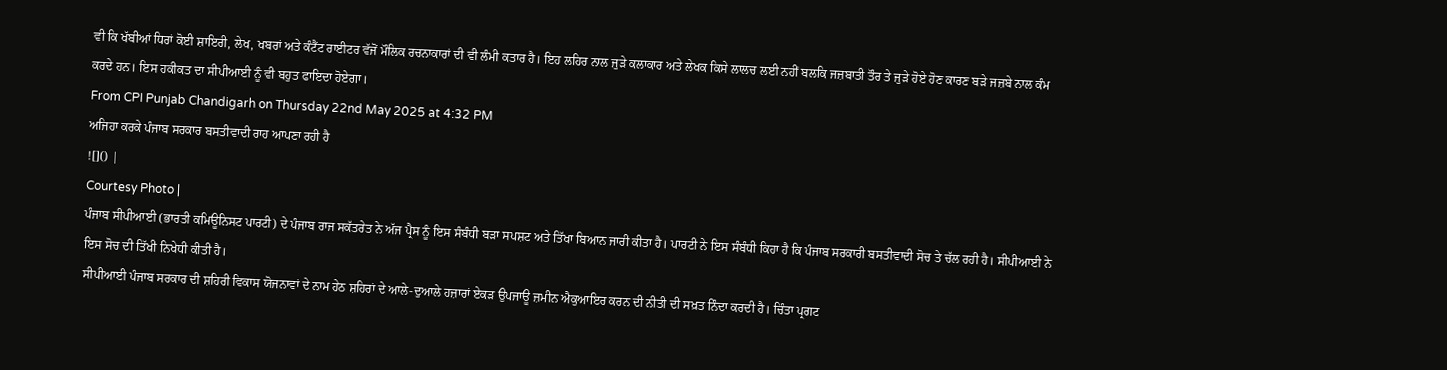ਵੀ ਕਿ ਖੱਬੀਆਂ ਧਿਰਾਂ ਕੋਈ ਸ਼ਾਇਰੀ, ਲੇਖ, ਖਬਰਾਂ ਅਤੇ ਕੰਟੈਂਟ ਰਾਈਟਰ ਵੱਜੋਂ ਮੌਲਿਕ ਰਚਨਾਕਾਰਾਂ ਦੀ ਵੀ ਲੰਮੀ ਕਤਾਰ ਹੈ। ਇਹ ਲਹਿਰ ਨਾਲ ਜੁੜੇ ਕਲਾਕਾਰ ਅਤੇ ਲੇਖਕ ਕਿਸੇ ਲਾਲਚ ਲਈ ਨਹੀਂ ਬਲਕਿ ਜਜ਼ਬਾਤੀ ਤੌਰ ਤੇ ਜੁੜੇ ਹੋਏ ਹੋਣ ਕਾਰਣ ਬੜੇ ਜਜ਼ਬੇ ਨਾਲ ਕੰਮ ਕਰਦੇ ਹਨ। ਇਸ ਹਕੀਕਤ ਦਾ ਸੀਪੀਆਈ ਨੂੰ ਵੀ ਬਹੁਤ ਫਾਇਦਾ ਹੋਏਗਾ।
From CPI Punjab Chandigarh on Thursday 22nd May 2025 at 4:32 PM
ਅਜਿਹਾ ਕਰਕੇ ਪੰਜਾਬ ਸਰਕਾਰ ਬਸਤੀਵਾਦੀ ਰਾਹ ਆਪਣਾ ਰਹੀ ਹੈ
![]() |
Courtesy Photo |
ਪੰਜਾਬ ਸੀਪੀਆਈ (ਭਾਰਤੀ ਕਮਿਊਨਿਸਟ ਪਾਰਟੀ) ਦੇ ਪੰਜਾਬ ਰਾਜ ਸਕੱਤਰੇਤ ਨੇ ਅੱਜ ਪ੍ਰੈਸ ਨੂੰ ਇਸ ਸੰਬੰਧੀ ਬੜਾ ਸਪਸ਼ਟ ਅਤੇ ਤਿੱਖਾ ਬਿਆਨ ਜਾਰੀ ਕੀਤਾ ਹੈ। ਪਾਰਟੀ ਨੇ ਇਸ ਸੰਬੰਧੀ ਕਿਹਾ ਹੈ ਕਿ ਪੰਜਾਬ ਸਰਕਾਰੀ ਬਸਤੀਵਾਦੀ ਸੋਚ ਤੇ ਚੱਲ ਰਹੀ ਹੈ। ਸੀਪੀਆਈ ਨੇ ਇਸ ਸੋਚ ਦੀ ਤਿੱਖੀ ਨਿਖੇਧੀ ਕੀਤੀ ਹੈ।
ਸੀਪੀਆਈ ਪੰਜਾਬ ਸਰਕਾਰ ਦੀ ਸ਼ਹਿਰੀ ਵਿਕਾਸ ਯੋਜਨਾਵਾਂ ਦੇ ਨਾਮ ਹੇਠ ਸ਼ਹਿਰਾਂ ਦੇ ਆਲੇ-ਦੁਆਲੇ ਹਜ਼ਾਰਾਂ ਏਕੜ ਉਪਜਾਊ ਜ਼ਮੀਨ ਐਕੁਆਇਰ ਕਰਨ ਦੀ ਨੀਤੀ ਦੀ ਸਖ਼ਤ ਨਿੰਦਾ ਕਰਦੀ ਹੈ। ਚਿੰਤਾ ਪ੍ਰਗਟ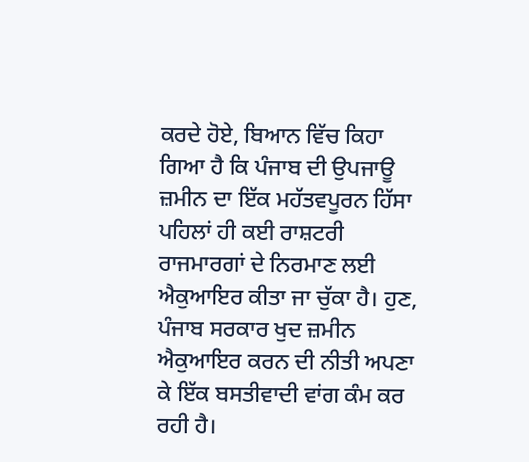ਕਰਦੇ ਹੋਏ, ਬਿਆਨ ਵਿੱਚ ਕਿਹਾ ਗਿਆ ਹੈ ਕਿ ਪੰਜਾਬ ਦੀ ਉਪਜਾਊ ਜ਼ਮੀਨ ਦਾ ਇੱਕ ਮਹੱਤਵਪੂਰਨ ਹਿੱਸਾ ਪਹਿਲਾਂ ਹੀ ਕਈ ਰਾਸ਼ਟਰੀ ਰਾਜਮਾਰਗਾਂ ਦੇ ਨਿਰਮਾਣ ਲਈ ਐਕੁਆਇਰ ਕੀਤਾ ਜਾ ਚੁੱਕਾ ਹੈ। ਹੁਣ, ਪੰਜਾਬ ਸਰਕਾਰ ਖੁਦ ਜ਼ਮੀਨ ਐਕੁਆਇਰ ਕਰਨ ਦੀ ਨੀਤੀ ਅਪਣਾ ਕੇ ਇੱਕ ਬਸਤੀਵਾਦੀ ਵਾਂਗ ਕੰਮ ਕਰ ਰਹੀ ਹੈ।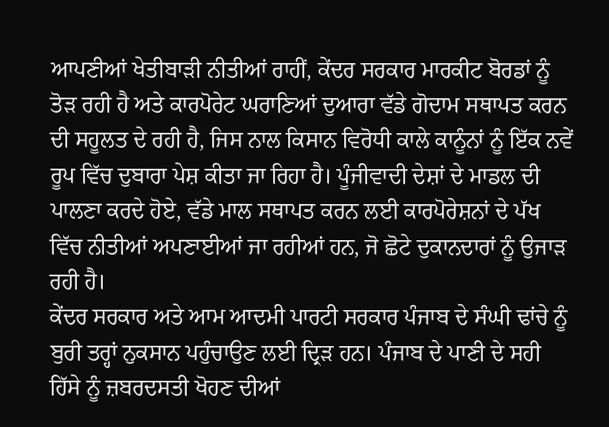ਆਪਣੀਆਂ ਖੇਤੀਬਾੜੀ ਨੀਤੀਆਂ ਰਾਹੀਂ, ਕੇਂਦਰ ਸਰਕਾਰ ਮਾਰਕੀਟ ਬੋਰਡਾਂ ਨੂੰ ਤੋੜ ਰਹੀ ਹੈ ਅਤੇ ਕਾਰਪੋਰੇਟ ਘਰਾਣਿਆਂ ਦੁਆਰਾ ਵੱਡੇ ਗੋਦਾਮ ਸਥਾਪਤ ਕਰਨ ਦੀ ਸਹੂਲਤ ਦੇ ਰਹੀ ਹੈ, ਜਿਸ ਨਾਲ ਕਿਸਾਨ ਵਿਰੋਧੀ ਕਾਲੇ ਕਾਨੂੰਨਾਂ ਨੂੰ ਇੱਕ ਨਵੇਂ ਰੂਪ ਵਿੱਚ ਦੁਬਾਰਾ ਪੇਸ਼ ਕੀਤਾ ਜਾ ਰਿਹਾ ਹੈ। ਪੂੰਜੀਵਾਦੀ ਦੇਸ਼ਾਂ ਦੇ ਮਾਡਲ ਦੀ ਪਾਲਣਾ ਕਰਦੇ ਹੋਏ, ਵੱਡੇ ਮਾਲ ਸਥਾਪਤ ਕਰਨ ਲਈ ਕਾਰਪੋਰੇਸ਼ਨਾਂ ਦੇ ਪੱਖ ਵਿੱਚ ਨੀਤੀਆਂ ਅਪਣਾਈਆਂ ਜਾ ਰਹੀਆਂ ਹਨ, ਜੋ ਛੋਟੇ ਦੁਕਾਨਦਾਰਾਂ ਨੂੰ ਉਜਾੜ ਰਹੀ ਹੈ।
ਕੇਂਦਰ ਸਰਕਾਰ ਅਤੇ ਆਮ ਆਦਮੀ ਪਾਰਟੀ ਸਰਕਾਰ ਪੰਜਾਬ ਦੇ ਸੰਘੀ ਢਾਂਚੇ ਨੂੰ ਬੁਰੀ ਤਰ੍ਹਾਂ ਨੁਕਸਾਨ ਪਹੁੰਚਾਉਣ ਲਈ ਦ੍ਰਿੜ ਹਨ। ਪੰਜਾਬ ਦੇ ਪਾਣੀ ਦੇ ਸਹੀ ਹਿੱਸੇ ਨੂੰ ਜ਼ਬਰਦਸਤੀ ਖੋਹਣ ਦੀਆਂ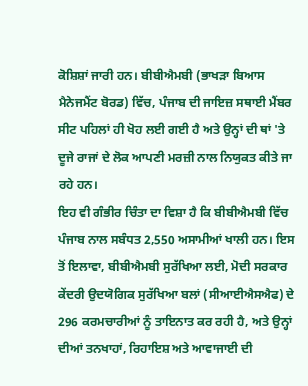ਕੋਸ਼ਿਸ਼ਾਂ ਜਾਰੀ ਹਨ। ਬੀਬੀਐਮਬੀ (ਭਾਖੜਾ ਬਿਆਸ ਮੈਨੇਜਮੈਂਟ ਬੋਰਡ) ਵਿੱਚ, ਪੰਜਾਬ ਦੀ ਜਾਇਜ਼ ਸਥਾਈ ਮੈਂਬਰ ਸੀਟ ਪਹਿਲਾਂ ਹੀ ਖੋਹ ਲਈ ਗਈ ਹੈ ਅਤੇ ਉਨ੍ਹਾਂ ਦੀ ਥਾਂ 'ਤੇ ਦੂਜੇ ਰਾਜਾਂ ਦੇ ਲੋਕ ਆਪਣੀ ਮਰਜ਼ੀ ਨਾਲ ਨਿਯੁਕਤ ਕੀਤੇ ਜਾ ਰਹੇ ਹਨ।
ਇਹ ਵੀ ਗੰਭੀਰ ਚਿੰਤਾ ਦਾ ਵਿਸ਼ਾ ਹੈ ਕਿ ਬੀਬੀਐਮਬੀ ਵਿੱਚ ਪੰਜਾਬ ਨਾਲ ਸਬੰਧਤ 2,550 ਅਸਾਮੀਆਂ ਖਾਲੀ ਹਨ। ਇਸ ਤੋਂ ਇਲਾਵਾ, ਬੀਬੀਐਮਬੀ ਸੁਰੱਖਿਆ ਲਈ, ਮੋਦੀ ਸਰਕਾਰ ਕੇਂਦਰੀ ਉਦਯੋਗਿਕ ਸੁਰੱਖਿਆ ਬਲਾਂ (ਸੀਆਈਐਸਐਫ) ਦੇ 296 ਕਰਮਚਾਰੀਆਂ ਨੂੰ ਤਾਇਨਾਤ ਕਰ ਰਹੀ ਹੈ, ਅਤੇ ਉਨ੍ਹਾਂ ਦੀਆਂ ਤਨਖਾਹਾਂ, ਰਿਹਾਇਸ਼ ਅਤੇ ਆਵਾਜਾਈ ਦੀ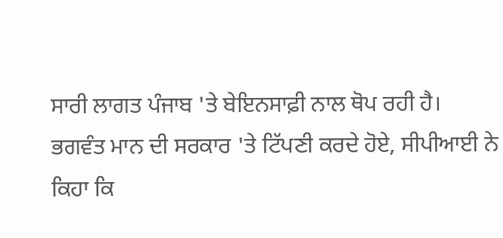ਸਾਰੀ ਲਾਗਤ ਪੰਜਾਬ 'ਤੇ ਬੇਇਨਸਾਫ਼ੀ ਨਾਲ ਥੋਪ ਰਹੀ ਹੈ।
ਭਗਵੰਤ ਮਾਨ ਦੀ ਸਰਕਾਰ 'ਤੇ ਟਿੱਪਣੀ ਕਰਦੇ ਹੋਏ, ਸੀਪੀਆਈ ਨੇ ਕਿਹਾ ਕਿ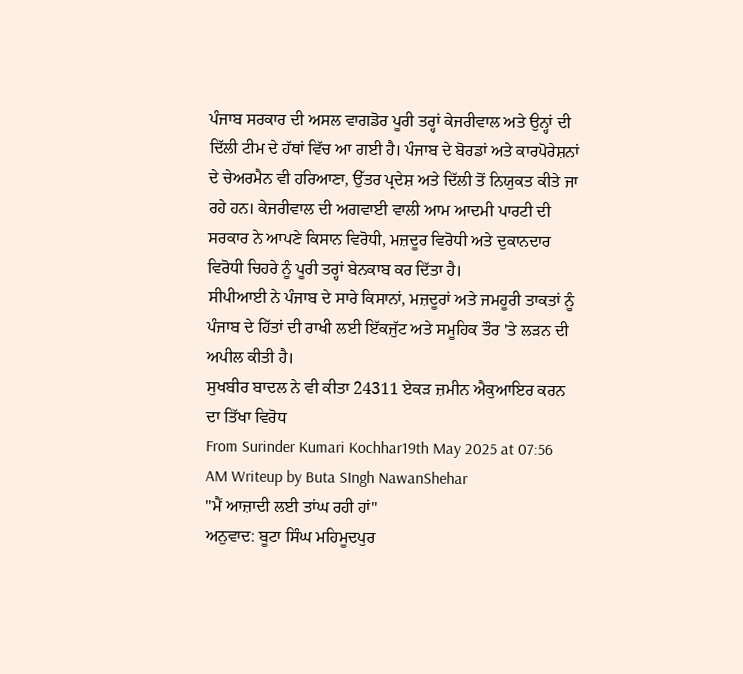ਪੰਜਾਬ ਸਰਕਾਰ ਦੀ ਅਸਲ ਵਾਗਡੋਰ ਪੂਰੀ ਤਰ੍ਹਾਂ ਕੇਜਰੀਵਾਲ ਅਤੇ ਉਨ੍ਹਾਂ ਦੀ ਦਿੱਲੀ ਟੀਮ ਦੇ ਹੱਥਾਂ ਵਿੱਚ ਆ ਗਈ ਹੈ। ਪੰਜਾਬ ਦੇ ਬੋਰਡਾਂ ਅਤੇ ਕਾਰਪੋਰੇਸ਼ਨਾਂ ਦੇ ਚੇਅਰਮੈਨ ਵੀ ਹਰਿਆਣਾ, ਉੱਤਰ ਪ੍ਰਦੇਸ਼ ਅਤੇ ਦਿੱਲੀ ਤੋਂ ਨਿਯੁਕਤ ਕੀਤੇ ਜਾ ਰਹੇ ਹਨ। ਕੇਜਰੀਵਾਲ ਦੀ ਅਗਵਾਈ ਵਾਲੀ ਆਮ ਆਦਮੀ ਪਾਰਟੀ ਦੀ ਸਰਕਾਰ ਨੇ ਆਪਣੇ ਕਿਸਾਨ ਵਿਰੋਧੀ, ਮਜ਼ਦੂਰ ਵਿਰੋਧੀ ਅਤੇ ਦੁਕਾਨਦਾਰ ਵਿਰੋਧੀ ਚਿਹਰੇ ਨੂੰ ਪੂਰੀ ਤਰ੍ਹਾਂ ਬੇਨਕਾਬ ਕਰ ਦਿੱਤਾ ਹੈ।
ਸੀਪੀਆਈ ਨੇ ਪੰਜਾਬ ਦੇ ਸਾਰੇ ਕਿਸਾਨਾਂ, ਮਜ਼ਦੂਰਾਂ ਅਤੇ ਜਮਹੂਰੀ ਤਾਕਤਾਂ ਨੂੰ ਪੰਜਾਬ ਦੇ ਹਿੱਤਾਂ ਦੀ ਰਾਖੀ ਲਈ ਇੱਕਜੁੱਟ ਅਤੇ ਸਮੂਹਿਕ ਤੌਰ 'ਤੇ ਲੜਨ ਦੀ ਅਪੀਲ ਕੀਤੀ ਹੈ।
ਸੁਖਬੀਰ ਬਾਦਲ ਨੇ ਵੀ ਕੀਤਾ 24311 ਏਕੜ ਜ਼ਮੀਨ ਐਕੁਆਇਰ ਕਰਨ ਦਾ ਤਿੱਖਾ ਵਿਰੋਧ
From Surinder Kumari Kochhar19th May 2025 at 07:56 AM Writeup by Buta SIngh NawanShehar
"ਮੈਂ ਆਜ਼ਾਦੀ ਲਈ ਤਾਂਘ ਰਹੀ ਹਾਂ"
ਅਨੁਵਾਦ: ਬੂਟਾ ਸਿੰਘ ਮਹਿਮੂਦਪੁਰ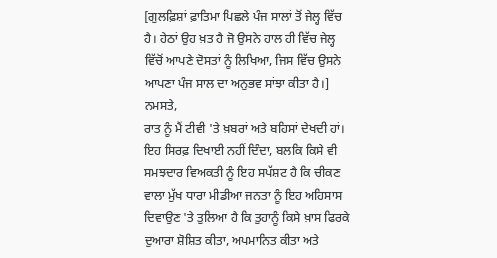[ਗੁਲਫ਼ਿਸ਼ਾਂ ਫ਼ਾਤਿਮਾ ਪਿਛਲੇ ਪੰਜ ਸਾਲਾਂ ਤੋਂ ਜੇਲ੍ਹ ਵਿੱਚ ਹੈ। ਹੇਠਾਂ ਉਹ ਖ਼ਤ ਹੈ ਜੋ ਉਸਨੇ ਹਾਲ ਹੀ ਵਿੱਚ ਜੇਲ੍ਹ ਵਿੱਚੋਂ ਆਪਣੇ ਦੋਸਤਾਂ ਨੂੰ ਲਿਖਿਆ, ਜਿਸ ਵਿੱਚ ਉਸਨੇ ਆਪਣਾ ਪੰਜ ਸਾਲ ਦਾ ਅਨੁਭਵ ਸਾਂਝਾ ਕੀਤਾ ਹੈ।]
ਨਮਸਤੇ,
ਰਾਤ ਨੂੰ ਮੈਂ ਟੀਵੀ 'ਤੇ ਖ਼ਬਰਾਂ ਅਤੇ ਬਹਿਸਾਂ ਦੇਖਦੀ ਹਾਂ। ਇਹ ਸਿਰਫ਼ ਦਿਖਾਈ ਨਹੀਂ ਦਿੰਦਾ, ਬਲਕਿ ਕਿਸੇ ਵੀ ਸਮਝਦਾਰ ਵਿਅਕਤੀ ਨੂੰ ਇਹ ਸਪੱਸ਼ਟ ਹੈ ਕਿ ਚੀਕਣ ਵਾਲਾ ਮੁੱਖ ਧਾਰਾ ਮੀਡੀਆ ਜਨਤਾ ਨੂੰ ਇਹ ਅਹਿਸਾਸ ਦਿਵਾਉਣ 'ਤੇ ਤੁਲਿਆ ਹੈ ਕਿ ਤੁਹਾਨੂੰ ਕਿਸੇ ਖ਼ਾਸ ਫਿਰਕੇ ਦੁਆਰਾ ਸ਼ੋਸ਼ਿਤ ਕੀਤਾ, ਅਪਮਾਨਿਤ ਕੀਤਾ ਅਤੇ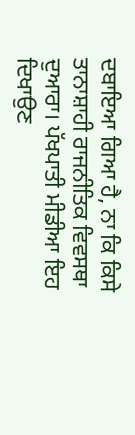ਦਬਾਇਆ ਗਿਆ ਹੈ, ਨਾ ਕਿ ਕਿਸੇ ਤਾਨਾਸ਼ਾਹੀ ਰਾਜਨੀਤਿਕ ਵਿਵਸਥਾ ਦੁਆਰਾ। ਪੱਖਪਾਤੀ ਮੀਡੀਆ ਇਹ ਦਿਖਾਉਣ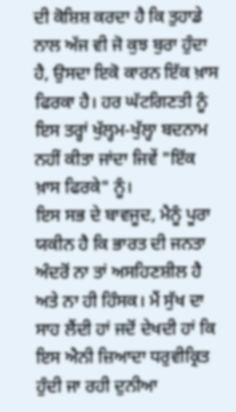ਦੀ ਕੋਸ਼ਿਸ਼ ਕਰਦਾ ਹੈ ਕਿ ਤੁਹਾਡੇ ਨਾਲ ਅੱਜ ਵੀ ਜੋ ਕੁਝ ਬੁਰਾ ਹੁੰਦਾ ਹੈ, ਉਸਦਾ ਇਕੋ ਕਾਰਨ ਇੱਕ ਖ਼ਾਸ ਫਿਰਕਾ ਹੈ। ਹਰ ਘੱਟਗਿਣਤੀ ਨੂੰ ਇਸ ਤਰ੍ਹਾਂ ਖੁੱਲ੍ਹਮ-ਖੁੱਲ੍ਹਾ ਬਦਨਾਮ ਨਹੀਂ ਕੀਤਾ ਜਾਂਦਾ ਜਿਵੇਂ "ਇੱਕ ਖ਼ਾਸ ਫਿਰਕੇ" ਨੂੰ।
ਇਸ ਸਭ ਦੇ ਬਾਵਜੂਦ, ਮੈਨੂੰ ਪੂਰਾ ਯਕੀਨ ਹੈ ਕਿ ਭਾਰਤ ਦੀ ਜਨਤਾ ਅੰਦਰੋਂ ਨਾ ਤਾਂ ਅਸਹਿਣਸ਼ੀਲ ਹੈ ਅਤੇ ਨਾ ਹੀ ਹਿੰਸਕ। ਮੈਂ ਸੁੱਖ ਦਾ ਸਾਹ ਲੈਂਦੀ ਹਾਂ ਜਦੋਂ ਦੇਖਦੀ ਹਾਂ ਕਿ ਇਸ ਐਨੀ ਜ਼ਿਆਦਾ ਧਰੁਵੀਕ੍ਰਿਤ ਹੁੰਦੀ ਜਾ ਰਹੀ ਦੁਨੀਆ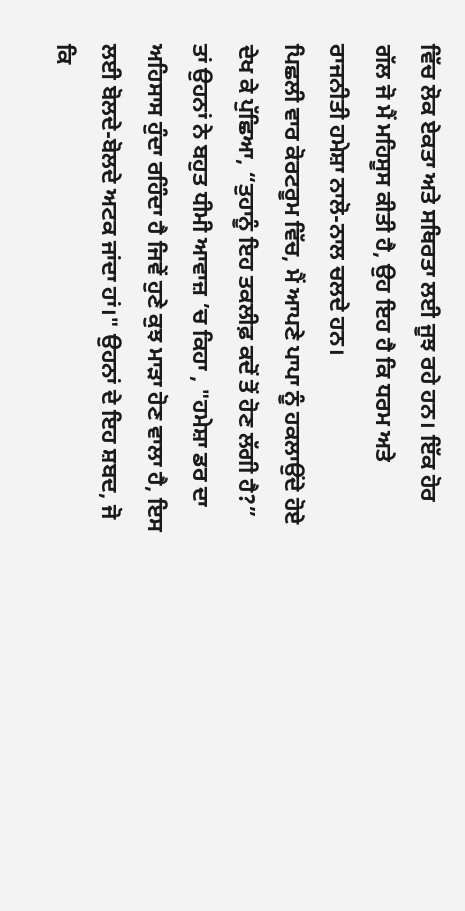ਵਿੱਚ ਲੋਕ ਏਕਤਾ ਅਤੇ ਸਥਿਰਤਾ ਲਈ ਜੂਝ ਰਹੇ ਹਨ। ਇੱਕ ਹੋਰ ਗੱਲ ਜੋ ਮੈਂ ਮਹਿਸੂਸ ਕੀਤੀ ਹੈ, ਉਹ ਇਹ ਹੈ ਕਿ ਧਰਮ ਅਤੇ ਰਾਜਨੀਤੀ ਹਮੇਸ਼ਾ ਨਾਲੋ-ਨਾਲ ਚਲਦੇ ਹਨ।
ਪਿਛਲੀ ਵਾਰ ਕੋਰਟਰੂਮ ਵਿੱਚ, ਮੈਂ ਆਪਣੇ ਪਾਪਾ ਨੂੰ ਹਕਲਾਉਂਦੇ ਹੋਏ ਦੇਖ ਕੇ ਪੁੱਛਿਆ, “ਤੁਹਾਨੂੰ ਇਹ ਤਕਲੀਫ਼ ਕਦੋਂ ਤੋਂ ਹੋਣ ਲੱਗੀ ਹੈ?” ਤਾਂ ਉਹਨਾਂ ਨੇ ਬਹੁਤ ਧੀਮੀ ਆਵਾਜ਼ ’ਚ ਕਿਹਾ , "ਹਮੇਸ਼ਾ ਡਰ ਦਾ ਅਹਿਸਾਸ ਹੁੰਦਾ ਰਹਿੰਦਾ ਹੈ ਜਿਵੇਂ ਹੁਣੇ ਕੁਝ ਮਾੜਾ ਹੋਣ ਵਾਲਾ ਹੈ, ਇਸ ਲਈ ਬੋਲਦੇ-ਬੋਲਦੇ ਅਟਕ ਜਾਂਦਾ ਹਾਂ।" ਉਹਨਾਂ ਦੇ ਇਹ ਸ਼ਬਦ, ਜੋ ਕਿ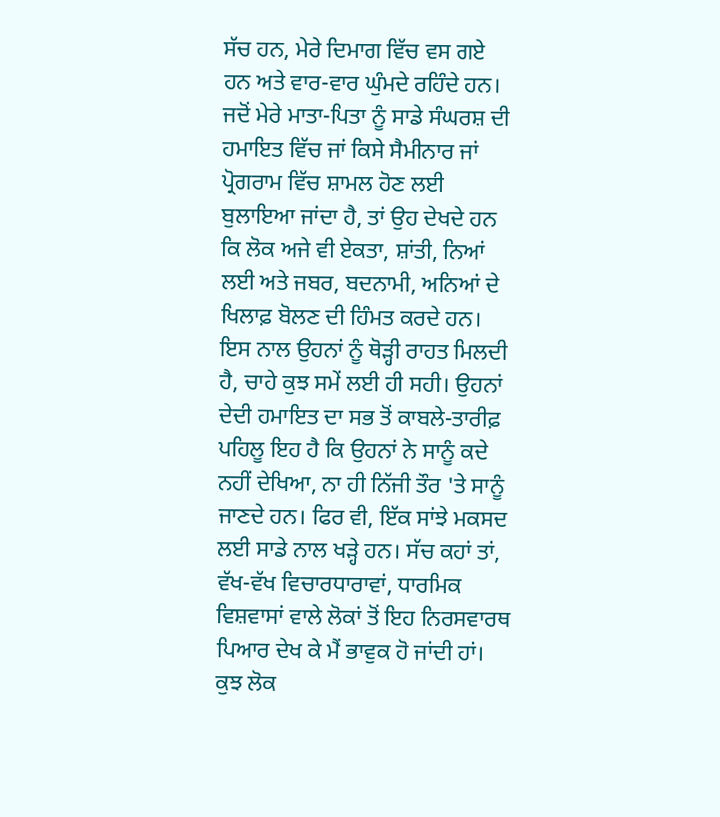ਸੱਚ ਹਨ, ਮੇਰੇ ਦਿਮਾਗ ਵਿੱਚ ਵਸ ਗਏ ਹਨ ਅਤੇ ਵਾਰ-ਵਾਰ ਘੁੰਮਦੇ ਰਹਿੰਦੇ ਹਨ।
ਜਦੋਂ ਮੇਰੇ ਮਾਤਾ-ਪਿਤਾ ਨੂੰ ਸਾਡੇ ਸੰਘਰਸ਼ ਦੀ ਹਮਾਇਤ ਵਿੱਚ ਜਾਂ ਕਿਸੇ ਸੈਮੀਨਾਰ ਜਾਂ ਪ੍ਰੋਗਰਾਮ ਵਿੱਚ ਸ਼ਾਮਲ ਹੋਣ ਲਈ ਬੁਲਾਇਆ ਜਾਂਦਾ ਹੈ, ਤਾਂ ਉਹ ਦੇਖਦੇ ਹਨ ਕਿ ਲੋਕ ਅਜੇ ਵੀ ਏਕਤਾ, ਸ਼ਾਂਤੀ, ਨਿਆਂ ਲਈ ਅਤੇ ਜਬਰ, ਬਦਨਾਮੀ, ਅਨਿਆਂ ਦੇ ਖਿਲਾਫ਼ ਬੋਲਣ ਦੀ ਹਿੰਮਤ ਕਰਦੇ ਹਨ। ਇਸ ਨਾਲ ਉਹਨਾਂ ਨੂੰ ਥੋੜ੍ਹੀ ਰਾਹਤ ਮਿਲਦੀ ਹੈ, ਚਾਹੇ ਕੁਝ ਸਮੇਂ ਲਈ ਹੀ ਸਹੀ। ਉਹਨਾਂ ਦੇਦੀ ਹਮਾਇਤ ਦਾ ਸਭ ਤੋਂ ਕਾਬਲੇ-ਤਾਰੀਫ਼ ਪਹਿਲੂ ਇਹ ਹੈ ਕਿ ਉਹਨਾਂ ਨੇ ਸਾਨੂੰ ਕਦੇ ਨਹੀਂ ਦੇਖਿਆ, ਨਾ ਹੀ ਨਿੱਜੀ ਤੌਰ 'ਤੇ ਸਾਨੂੰ ਜਾਣਦੇ ਹਨ। ਫਿਰ ਵੀ, ਇੱਕ ਸਾਂਝੇ ਮਕਸਦ ਲਈ ਸਾਡੇ ਨਾਲ ਖੜ੍ਹੇ ਹਨ। ਸੱਚ ਕਹਾਂ ਤਾਂ, ਵੱਖ-ਵੱਖ ਵਿਚਾਰਧਾਰਾਵਾਂ, ਧਾਰਮਿਕ ਵਿਸ਼ਵਾਸਾਂ ਵਾਲੇ ਲੋਕਾਂ ਤੋਂ ਇਹ ਨਿਰਸਵਾਰਥ ਪਿਆਰ ਦੇਖ ਕੇ ਮੈਂ ਭਾਵੁਕ ਹੋ ਜਾਂਦੀ ਹਾਂ।
ਕੁਝ ਲੋਕ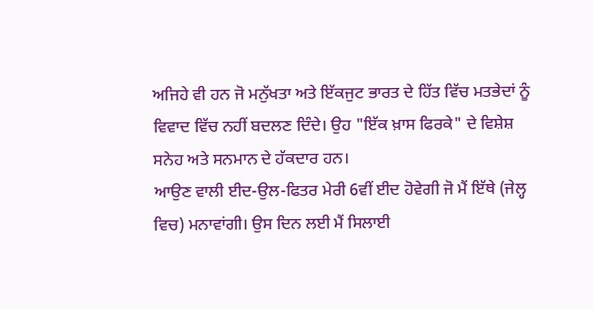ਅਜਿਹੇ ਵੀ ਹਨ ਜੋ ਮਨੁੱਖਤਾ ਅਤੇ ਇੱਕਜੁਟ ਭਾਰਤ ਦੇ ਹਿੱਤ ਵਿੱਚ ਮਤਭੇਦਾਂ ਨੂੰ ਵਿਵਾਦ ਵਿੱਚ ਨਹੀਂ ਬਦਲਣ ਦਿੰਦੇ। ਉਹ "ਇੱਕ ਖ਼ਾਸ ਫਿਰਕੇ" ਦੇ ਵਿਸ਼ੇਸ਼ ਸਨੇਹ ਅਤੇ ਸਨਮਾਨ ਦੇ ਹੱਕਦਾਰ ਹਨ।
ਆਉਣ ਵਾਲੀ ਈਦ-ਉਲ-ਫਿਤਰ ਮੇਰੀ 6ਵੀਂ ਈਦ ਹੋਵੇਗੀ ਜੋ ਮੈਂ ਇੱਥੇ (ਜੇਲ੍ਹ ਵਿਚ) ਮਨਾਵਾਂਗੀ। ਉਸ ਦਿਨ ਲਈ ਮੈਂ ਸਿਲਾਈ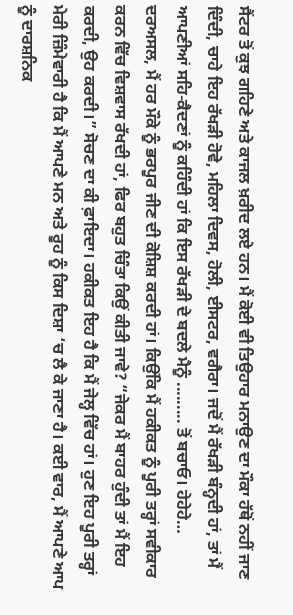ਸੈਂਟਰ ਤੋਂ ਕੁਝ ਗਹਿਣੇ ਅਤੇ ਕਾਜਲ ਖ਼ਰੀਦ ਲਏ ਹਨ। ਮੈਂ ਕੋਈ ਵੀ ਤਿਉਹਾਰ ਮਨਾਉਣ ਦਾ ਮੌਕਾ ਹੱਥੋਂ ਨਹੀਂ ਜਾਣ ਦਿੰਦੀ, ਚਾਹੇ ਇਹ ਰੱਖੜੀ ਹੋਵੇ, ਮਹਿਲਾ ਦਿਵਸ, ਹੋਲੀ, ਈਸਟਰ, ਵਗੈਰਾ। ਜਦੋਂ ਮੈਂ ਰੱਖੜੀ ਬੰਨ੍ਹਦੀ ਹਾਂ, ਤਾਂ ਮੈਂ ਆਪਣੀਆਂ ਸਹਿ-ਕੈਦਣਾਂ ਨੂੰ ਕਹਿੰਦੀ ਹਾਂ ਕਿ ਇਸ ਰੱਖੜੀ ਦੇ ਬਦਲੇ ਮੈਨੂੰ ......... ਤੋਂ ਬਚਾਓ। ਹੇਹੇਹੇ… ਦਰਅਸਲ, ਮੈਂ ਹਰ ਮੌਕੇ ਨੂੰ ਭਰਪੂਰ ਜੀਣ ਦੀ ਕੋਸ਼ਿਸ਼ ਕਰਦੀ ਹਾਂ। ਕਿਉਂਕਿ ਮੈਂ ਹਕੀਕਤ ਨੂੰ ਪੂਰੀ ਤਰ੍ਹਾਂ ਸਵੀਕਾਰ ਕਰਨ ਵਿੱਚ ਵਿਸ਼ਵਾਸ ਰੱਖਦੀ ਹਾਂ, ਫਿਰ ਬਹੁਤ ਚਿੰਤਾ ਕਿਉਂ ਕੀਤੀ ਜਾਵੇ? “ਜੇਕਰ ਮੈਂ ਬਾਹਰ ਹੁੰਦੀ ਤਾਂ ਮੈਂ ਇਹ ਕਰਦੀ, ਉਹ ਕਰਦੀ।” ਸੋਚਣ ਦਾ ਕੀ ਫ਼ਾਇਦਾ। ਹਕੀਕਤ ਇਹ ਹੈ ਕਿ ਮੈਂ ਜੇਲ੍ਹ ਵਿੱਚ ਹਾਂ। ਹੁਣ ਇਹ ਪੂਰੀ ਤਰ੍ਹਾਂ ਮੇਰੀ ਜ਼ਿੰਮੇਵਾਰੀ ਹੈ ਕਿ ਮੈਂ ਆਪਣੇ ਮਨ ਅਤੇ ਰੂਹ ਨੂੰ ਕਿਸ ਦਿਸ਼ਾ ‘ਚ ਲੈ ਕੇ ਜਾਣਾ ਹੈ। ਕਈ ਵਾਰ, ਮੈਂ ਆਪਣੇ ਆਪ ਨੂੰ ਦਾਰਸ਼ਨਿਕ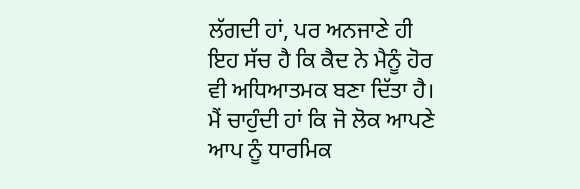ਲੱਗਦੀ ਹਾਂ, ਪਰ ਅਨਜਾਣੇ ਹੀ ਇਹ ਸੱਚ ਹੈ ਕਿ ਕੈਦ ਨੇ ਮੈਨੂੰ ਹੋਰ ਵੀ ਅਧਿਆਤਮਕ ਬਣਾ ਦਿੱਤਾ ਹੈ। ਮੈਂ ਚਾਹੁੰਦੀ ਹਾਂ ਕਿ ਜੋ ਲੋਕ ਆਪਣੇ ਆਪ ਨੂੰ ਧਾਰਮਿਕ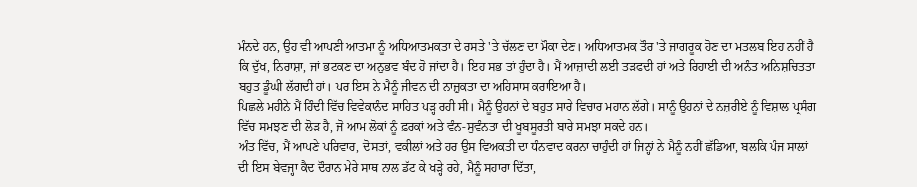ਮੰਨਦੇ ਹਨ, ਉਹ ਵੀ ਆਪਣੀ ਆਤਮਾ ਨੂੰ ਅਧਿਆਤਮਕਤਾ ਦੇ ਰਸਤੇ 'ਤੇ ਚੱਲਣ ਦਾ ਮੌਕਾ ਦੇਣ। ਅਧਿਆਤਮਕ ਤੌਰ 'ਤੇ ਜਾਗਰੂਕ ਹੋਣ ਦਾ ਮਤਲਬ ਇਹ ਨਹੀਂ ਹੈ ਕਿ ਦੁੱਖ, ਨਿਰਾਸ਼ਾ, ਜਾਂ ਭਟਕਣ ਦਾ ਅਨੁਭਵ ਬੰਦ ਹੋ ਜਾਂਦਾ ਹੈ। ਇਹ ਸਭ ਤਾਂ ਹੁੰਦਾ ਹੈ। ਮੈਂ ਆਜ਼ਾਦੀ ਲਈ ਤੜਫਦੀ ਹਾਂ ਅਤੇ ਰਿਹਾਈ ਦੀ ਅਨੰਤ ਅਨਿਸ਼ਚਿਤਤਾ ਬਹੁਤ ਡੂੰਘੀ ਲੱਗਦੀ ਹਾਂ। ਪਰ ਇਸ ਨੇ ਮੈਨੂੰ ਜੀਵਨ ਦੀ ਨਾਜ਼ੁਕਤਾ ਦਾ ਅਹਿਸਾਸ ਕਰਾਇਆ ਹੈ।
ਪਿਛਲੇ ਮਹੀਨੇ ਮੈਂ ਹਿੰਦੀ ਵਿੱਚ ਵਿਵੇਕਾਨੰਦ ਸਾਹਿਤ ਪੜ੍ਹ ਰਹੀ ਸੀ। ਮੈਨੂੰ ਉਹਨਾਂ ਦੇ ਬਹੁਤ ਸਾਰੇ ਵਿਚਾਰ ਮਹਾਨ ਲੱਗੇ। ਸਾਨੂੰ ਉਹਨਾਂ ਦੇ ਨਜ਼ਰੀਏ ਨੂੰ ਵਿਸ਼ਾਲ ਪ੍ਰਸੰਗ ਵਿੱਚ ਸਮਝਣ ਦੀ ਲੋੜ ਹੈ, ਜੋ ਆਮ ਲੋਕਾਂ ਨੂੰ ਫ਼ਰਕਾਂ ਅਤੇ ਵੰਨ-ਸੁਵੰਨਤਾ ਦੀ ਖੂਬਸੂਰਤੀ ਬਾਰੇ ਸਮਝਾ ਸਕਦੇ ਹਨ।
ਅੰਤ ਵਿੱਚ, ਮੈਂ ਆਪਣੇ ਪਰਿਵਾਰ, ਦੋਸਤਾਂ, ਵਕੀਲਾਂ ਅਤੇ ਹਰ ਉਸ ਵਿਅਕਤੀ ਦਾ ਧੰਨਵਾਦ ਕਰਨਾ ਚਾਹੁੰਦੀ ਹਾਂ ਜਿਨ੍ਹਾਂ ਨੇ ਮੈਨੂੰ ਨਹੀਂ ਛੱਡਿਆ, ਬਲਕਿ ਪੰਜ ਸਾਲਾਂ ਦੀ ਇਸ ਬੇਵਜ੍ਹਾ ਕੈਦ ਦੌਰਾਨ ਮੇਰੇ ਸਾਥ ਨਾਲ ਡੱਟ ਕੇ ਖੜ੍ਹੇ ਰਹੇ, ਮੈਨੂੰ ਸਹਾਰਾ ਦਿੱਤਾ,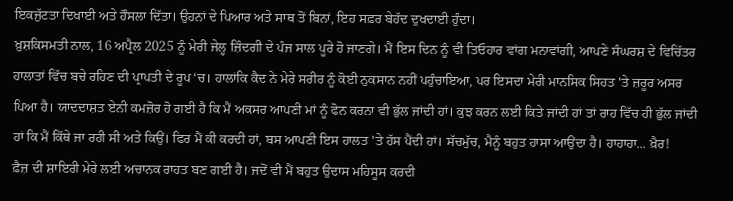ਇਕਜੁੱਟਤਾ ਦਿਖਾਈ ਅਤੇ ਹੌਸਲਾ ਦਿੱਤਾ। ਉਹਨਾਂ ਦੇ ਪਿਆਰ ਅਤੇ ਸਾਥ ਤੋਂ ਬਿਨਾਂ, ਇਹ ਸਫ਼ਰ ਬੇਹੱਦ ਦੁਖਦਾਈ ਹੁੰਦਾ।
ਖ਼ੁਸ਼ਕਿਸਮਤੀ ਨਾਲ, 16 ਅਪ੍ਰੈਲ 2025 ਨੂੰ ਮੇਰੀ ਜੇਲ੍ਹ ਜ਼ਿੰਦਗੀ ਦੇ ਪੰਜ ਸਾਲ ਪੂਰੇ ਹੋ ਜਾਣਗੇ। ਮੈਂ ਇਸ ਦਿਨ ਨੂੰ ਵੀ ਤਿਓਹਾਰ ਵਾਂਗ ਮਨਾਵਾਂਗੀ, ਆਪਣੇ ਸੰਘਰਸ਼ ਦੇ ਵਿਚਿੱਤਰ ਹਾਲਾਤਾਂ ਵਿੱਚ ਬਚੇ ਰਹਿਣ ਦੀ ਪ੍ਰਾਪਤੀ ਦੇ ਰੂਪ ‘ਚ। ਹਾਲਾਂਕਿ ਕੈਦ ਨੇ ਮੇਰੇ ਸਰੀਰ ਨੂੰ ਕੋਈ ਨੁਕਸਾਨ ਨਹੀਂ ਪਹੁੰਚਾਇਆ, ਪਰ ਇਸਦਾ ਮੇਰੀ ਮਾਨਸਿਕ ਸਿਹਤ 'ਤੇ ਜ਼ਰੂਰ ਅਸਰ ਪਿਆ ਹੈ। ਯਾਦਦਾਸ਼ਤ ਏਨੀ ਕਮਜ਼ੋਰ ਹੋ ਗਈ ਹੈ ਕਿ ਮੈਂ ਅਕਸਰ ਆਪਣੀ ਮਾਂ ਨੂੰ ਫੋਨ ਕਰਨਾ ਵੀ ਭੁੱਲ ਜਾਂਦੀ ਹਾਂ। ਕੁਝ ਕਰਨ ਲਈ ਕਿਤੇ ਜਾਂਦੀ ਹਾਂ ਤਾਂ ਰਾਹ ਵਿੱਚ ਹੀ ਭੁੱਲ ਜਾਂਦੀ ਹਾਂ ਕਿ ਮੈਂ ਕਿੱਥੇ ਜਾ ਰਹੀ ਸੀ ਅਤੇ ਕਿਉਂ। ਫਿਰ ਮੈਂ ਕੀ ਕਰਦੀ ਹਾਂ, ਬਸ ਆਪਣੀ ਇਸ ਹਾਲਤ 'ਤੇ ਹੱਸ ਪੈਂਦੀ ਹਾਂ। ਸੱਚਮੁੱਚ, ਮੈਨੂੰ ਬਹੁਤ ਹਾਸਾ ਆਉਂਦਾ ਹੈ। ਹਾਹਾਹਾ... ਖ਼ੈਰ!
ਫ਼ੈਜ਼ ਦੀ ਸ਼ਾਇਰੀ ਮੇਰੇ ਲਈ ਅਚਾਨਕ ਰਾਹਤ ਬਣ ਗਈ ਹੈ। ਜਦੋਂ ਵੀ ਮੈਂ ਬਹੁਤ ਉਦਾਸ ਮਹਿਸੂਸ ਕਰਦੀ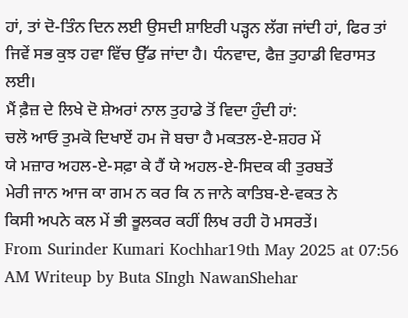ਹਾਂ, ਤਾਂ ਦੋ-ਤਿੰਨ ਦਿਨ ਲਈ ਉਸਦੀ ਸ਼ਾਇਰੀ ਪੜ੍ਹਨ ਲੱਗ ਜਾਂਦੀ ਹਾਂ, ਫਿਰ ਤਾਂ ਜਿਵੇਂ ਸਭ ਕੁਝ ਹਵਾ ਵਿੱਚ ਉੱਡ ਜਾਂਦਾ ਹੈ। ਧੰਨਵਾਦ, ਫੈਜ਼ ਤੁਹਾਡੀ ਵਿਰਾਸਤ ਲਈ।
ਮੈਂ ਫ਼ੈਜ਼ ਦੇ ਲਿਖੇ ਦੋ ਸ਼ੇਅਰਾਂ ਨਾਲ ਤੁਹਾਡੇ ਤੋਂ ਵਿਦਾ ਹੁੰਦੀ ਹਾਂ:
ਚਲੋ ਆਓ ਤੁਮਕੋ ਦਿਖਾਏਂ ਹਮ ਜੋ ਬਚਾ ਹੈ ਮਕਤਲ-ਏ-ਸ਼ਹਰ ਮੇਂ
ਯੇ ਮਜ਼ਾਰ ਅਹਲ-ਏ-ਸਫ਼ਾ ਕੇ ਹੈਂ ਯੇ ਅਹਲ-ਏ-ਸਿਦਕ ਕੀ ਤੁਰਬਤੇਂ
ਮੇਰੀ ਜਾਨ ਆਜ ਕਾ ਗਮ ਨ ਕਰ ਕਿ ਨ ਜਾਨੇ ਕਾਤਿਬ-ਏ-ਵਕਤ ਨੇ
ਕਿਸੀ ਅਪਨੇ ਕਲ ਮੇਂ ਭੀ ਭੂਲਕਰ ਕਹੀਂ ਲਿਖ ਰਹੀ ਹੋ ਮਸਰਤੇਂ।
From Surinder Kumari Kochhar19th May 2025 at 07:56 AM Writeup by Buta SIngh NawanShehar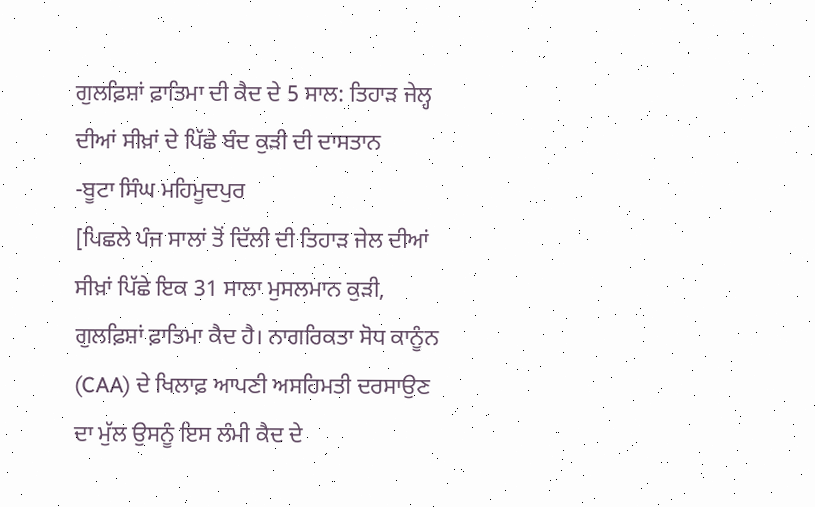ਗੁਲਫ਼ਿਸ਼ਾਂ ਫ਼ਾਤਿਮਾ ਦੀ ਕੈਦ ਦੇ 5 ਸਾਲ: ਤਿਹਾੜ ਜੇਲ੍ਹ ਦੀਆਂ ਸੀਖ਼ਾਂ ਦੇ ਪਿੱਛੇ ਬੰਦ ਕੁੜੀ ਦੀ ਦਾਸਤਾਨ
-ਬੂਟਾ ਸਿੰਘ ਮਹਿਮੂਦਪੁਰ
[ਪਿਛਲੇ ਪੰਜ ਸਾਲਾਂ ਤੋਂ ਦਿੱਲੀ ਦੀ ਤਿਹਾੜ ਜੇਲ ਦੀਆਂ ਸੀਖ਼ਾਂ ਪਿੱਛੇ ਇਕ 31 ਸਾਲਾ ਮੁਸਲਮਾਨ ਕੁੜੀ, ਗੁਲਫ਼ਿਸ਼ਾਂ ਫ਼ਾਤਿਮਾ ਕੈਦ ਹੈ। ਨਾਗਰਿਕਤਾ ਸੋਧ ਕਾਨੂੰਨ (CAA) ਦੇ ਖਿਲਾਫ਼ ਆਪਣੀ ਅਸਹਿਮਤੀ ਦਰਸਾਉਣ ਦਾ ਮੁੱਲ ਉਸਨੂੰ ਇਸ ਲੰਮੀ ਕੈਦ ਦੇ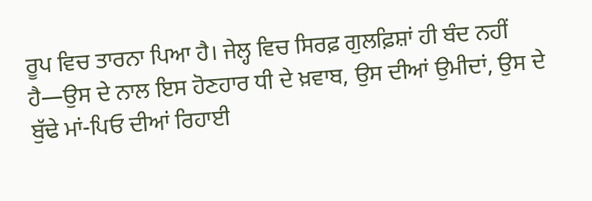ਰੂਪ ਵਿਚ ਤਾਰਨਾ ਪਿਆ ਹੈ। ਜੇਲ੍ਹ ਵਿਚ ਸਿਰਫ਼ ਗੁਲਫ਼ਿਸ਼ਾਂ ਹੀ ਬੰਦ ਨਹੀਂ ਹੈ—ਉਸ ਦੇ ਨਾਲ ਇਸ ਹੋਣਹਾਰ ਧੀ ਦੇ ਖ਼ਵਾਬ, ਉਸ ਦੀਆਂ ਉਮੀਦਾਂ, ਉਸ ਦੇ ਬੁੱਢੇ ਮਾਂ-ਪਿਓ ਦੀਆਂ ਰਿਹਾਈ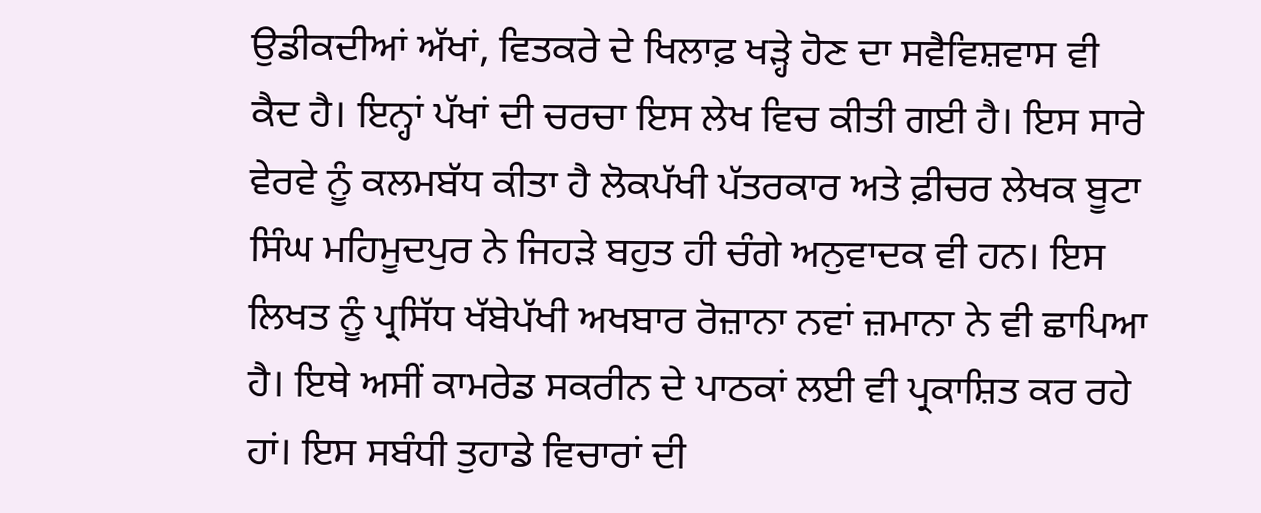ਉਡੀਕਦੀਆਂ ਅੱਖਾਂ, ਵਿਤਕਰੇ ਦੇ ਖਿਲਾਫ਼ ਖੜ੍ਹੇ ਹੋਣ ਦਾ ਸਵੈਵਿਸ਼ਵਾਸ ਵੀ ਕੈਦ ਹੈ। ਇਨ੍ਹਾਂ ਪੱਖਾਂ ਦੀ ਚਰਚਾ ਇਸ ਲੇਖ ਵਿਚ ਕੀਤੀ ਗਈ ਹੈ। ਇਸ ਸਾਰੇ ਵੇਰਵੇ ਨੂੰ ਕਲਮਬੱਧ ਕੀਤਾ ਹੈ ਲੋਕਪੱਖੀ ਪੱਤਰਕਾਰ ਅਤੇ ਫ਼ੀਚਰ ਲੇਖਕ ਬੂਟਾ ਸਿੰਘ ਮਹਿਮੂਦਪੁਰ ਨੇ ਜਿਹੜੇ ਬਹੁਤ ਹੀ ਚੰਗੇ ਅਨੁਵਾਦਕ ਵੀ ਹਨ। ਇਸ ਲਿਖਤ ਨੂੰ ਪ੍ਰਸਿੱਧ ਖੱਬੇਪੱਖੀ ਅਖਬਾਰ ਰੋਜ਼ਾਨਾ ਨਵਾਂ ਜ਼ਮਾਨਾ ਨੇ ਵੀ ਛਾਪਿਆ ਹੈ। ਇਥੇ ਅਸੀਂ ਕਾਮਰੇਡ ਸਕਰੀਨ ਦੇ ਪਾਠਕਾਂ ਲਈ ਵੀ ਪ੍ਰਕਾਸ਼ਿਤ ਕਰ ਰਹੇ ਹਾਂ। ਇਸ ਸਬੰਧੀ ਤੁਹਾਡੇ ਵਿਚਾਰਾਂ ਦੀ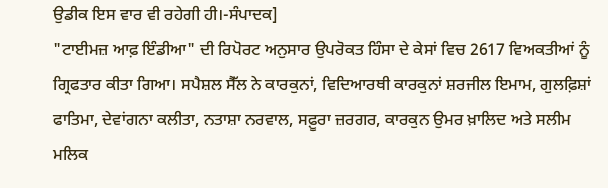ਉਡੀਕ ਇਸ ਵਾਰ ਵੀ ਰਹੇਗੀ ਹੀ।-ਸੰਪਾਦਕ]
"ਟਾਈਮਜ਼ ਆਫ਼ ਇੰਡੀਆ" ਦੀ ਰਿਪੋਰਟ ਅਨੁਸਾਰ ਉਪਰੋਕਤ ਹਿੰਸਾ ਦੇ ਕੇਸਾਂ ਵਿਚ 2617 ਵਿਅਕਤੀਆਂ ਨੂੰ ਗ੍ਰਿਫਤਾਰ ਕੀਤਾ ਗਿਆ। ਸਪੈਸ਼ਲ ਸੈੱਲ ਨੇ ਕਾਰਕੁਨਾਂ, ਵਿਦਿਆਰਥੀ ਕਾਰਕੁਨਾਂ ਸ਼ਰਜੀਲ ਇਮਾਮ, ਗੁਲਫ਼ਿਸ਼ਾਂ ਫਾਤਿਮਾ, ਦੇਵਾਂਗਨਾ ਕਲੀਤਾ, ਨਤਾਸ਼ਾ ਨਰਵਾਲ, ਸਫ਼ੂਰਾ ਜ਼ਰਗਰ, ਕਾਰਕੁਨ ਉਮਰ ਖ਼ਾਲਿਦ ਅਤੇ ਸਲੀਮ ਮਲਿਕ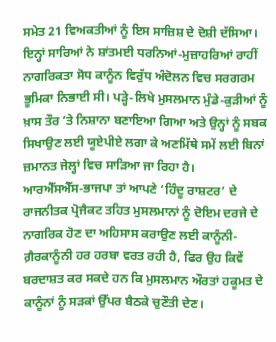ਸਮੇਤ 21 ਵਿਅਕਤੀਆਂ ਨੂੰ ਇਸ ਸਾਜ਼ਿਸ਼ ਦੇ ਦੋਸ਼ੀ ਦੱਸਿਆ। ਇਨ੍ਹਾਂ ਸਾਰਿਆਂ ਨੇ ਸ਼ਾਂਤਮਈ ਧਰਨਿਆਂ-ਮੁਜ਼ਾਹਰਿਆਂ ਰਾਹੀਂ ਨਾਗਰਿਕਤਾ ਸੋਧ ਕਾਨੂੰਨ ਵਿਰੁੱਧ ਅੰਦੋਲਨ ਵਿਚ ਸਰਗਰਮ ਭੂਮਿਕਾ ਨਿਭਾਈ ਸੀ। ਪੜ੍ਹੇ-ਲਿਖੇ ਮੁਸਲਮਾਨ ਮੁੰਡੇ-ਕੁੜੀਆਂ ਨੂੰ ਖ਼ਾਸ ਤੌਰ ’ਤੇ ਨਿਸ਼ਾਨਾ ਬਣਾਇਆ ਗਿਆ ਅਤੇ ਉਨ੍ਹਾਂ ਨੂੰ ਸਬਕ ਸਿਖਾਉਣ ਲਈ ਯੂਏਪੀਏ ਲਗਾ ਕੇ ਅਣਮਿੱਥੇ ਸਮੇਂ ਲਈ ਬਿਨਾਂ ਜ਼ਮਾਨਤ ਜੇਲ੍ਹਾਂ ਵਿਚ ਸਾੜਿਆ ਜਾ ਰਿਹਾ ਹੈ।
ਆਰਐੱਸਐੱਸ-ਭਾਜਪਾ ਤਾਂ ਆਪਣੇ ‘ਹਿੰਦੂ ਰਾਸ਼ਟਰ’ ਦੇ ਰਾਜਨੀਤਕ ਪ੍ਰੋਜੈਕਟ ਤਹਿਤ ਮੁਸਲਮਾਨਾਂ ਨੂੰ ਦੋਇਮ ਦਰਜੇ ਦੇ ਨਾਗਰਿਕ ਹੋਣ ਦਾ ਅਹਿਸਾਸ ਕਰਾਉਣ ਲਈ ਕਾਨੂੰਨੀ-ਗ਼ੈਰਕਾਨੂੰਨੀ ਹਰ ਹਰਬਾ ਵਰਤ ਰਹੀ ਹੈ, ਫਿਰ ਉਹ ਕਿਵੇਂ ਬਰਦਾਸ਼ਤ ਕਰ ਸਕਦੇ ਹਨ ਕਿ ਮੁਸਲਮਾਨ ਔਰਤਾਂ ਹਕੂਮਤ ਦੇ ਕਾਨੂੰਨਾਂ ਨੂੰ ਸੜਕਾਂ ਉੱਪਰ ਬੈਠਕੇ ਚੁਣੌਤੀ ਦੇਣ।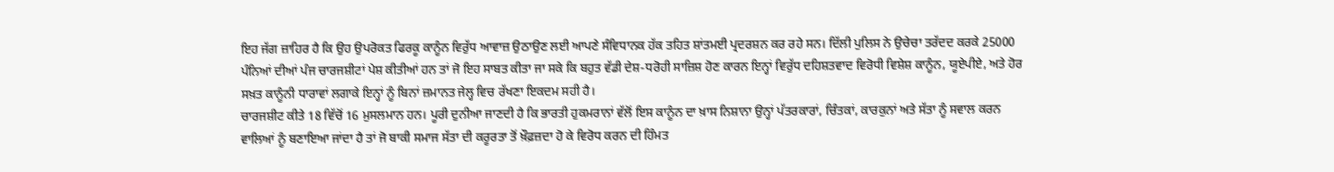ਇਹ ਜੱਗ ਜ਼ਾਹਿਰ ਹੈ ਕਿ ਉਹ ਉਪਰੋਕਤ ਫਿਰਕੂ ਕਾਨੂੰਨ ਵਿਰੁੱਧ ਆਵਾਜ਼ ਉਠਾਉਣ ਲਈ ਆਪਣੇ ਸੰਵਿਧਾਨਕ ਹੱਕ ਤਹਿਤ ਸ਼ਾਂਤਮਈ ਪ੍ਰਦਰਸ਼ਨ ਕਰ ਰਹੇ ਸਨ। ਦਿੱਲੀ ਪੁਲਿਸ ਨੇ ਉਚੇਚਾ ਤਰੱਦਦ ਕਰਕੇ 25000 ਪੰਨਿਆਂ ਦੀਆਂ ਪੰਜ ਚਾਰਜਸ਼ੀਟਾਂ ਪੇਸ਼ ਕੀਤੀਆਂ ਹਨ ਤਾਂ ਜੋ ਇਹ ਸਾਬਤ ਕੀਤਾ ਜਾ ਸਕੇ ਕਿ ਬਹੁਤ ਵੱਡੀ ਦੇਸ਼-ਧਰੋਹੀ ਸਾਜ਼ਿਸ਼ ਹੋਣ ਕਾਰਨ ਇਨ੍ਹਾਂ ਵਿਰੁੱਧ ਦਹਿਸ਼ਤਵਾਦ ਵਿਰੋਧੀ ਵਿਸ਼ੇਸ਼ ਕਾਨੂੰਨ, ਯੂਏਪੀਏ, ਅਤੇ ਹੋਰ ਸਖ਼ਤ ਕਾਨੂੰਨੀ ਧਾਰਾਵਾਂ ਲਗਾਕੇ ਇਨ੍ਹਾਂ ਨੂੰ ਬਿਨਾਂ ਜ਼ਮਾਨਤ ਜੇਲ੍ਹ ਵਿਚ ਰੱਖਣਾ ਇਕਦਮ ਸਹੀ ਹੈ।
ਚਾਰਜਸ਼ੀਟ ਕੀਤੇ 18 ਵਿੱਚੋਂ 16 ਮੁਸਲਮਾਨ ਹਨ। ਪੂਰੀ ਦੁਨੀਆ ਜਾਣਦੀ ਹੈ ਕਿ ਭਾਰਤੀ ਹੁਕਮਰਾਨਾਂ ਵੱਲੋਂ ਇਸ ਕਾਨੂੰਨ ਦਾ ਖ਼ਾਸ ਨਿਸ਼ਾਨਾ ਉਨ੍ਹਾਂ ਪੱਤਰਕਾਰਾਂ, ਚਿੰਤਕਾਂ, ਕਾਰਕੁਨਾਂ ਅਤੇ ਸੱਤਾ ਨੂੰ ਸਵਾਲ ਕਰਨ ਵਾਲਿਆਂ ਨੂੰ ਬਣਾਇਆ ਜਾਂਦਾ ਹੈ ਤਾਂ ਜੋ ਬਾਕੀ ਸਮਾਜ ਸੱਤਾ ਦੀ ਕਰੂਰਤਾ ਤੋਂ ਖ਼ੌਫ਼ਜ਼ਦਾ ਹੋ ਕੇ ਵਿਰੋਧ ਕਰਨ ਦੀ ਹਿੰਮਤ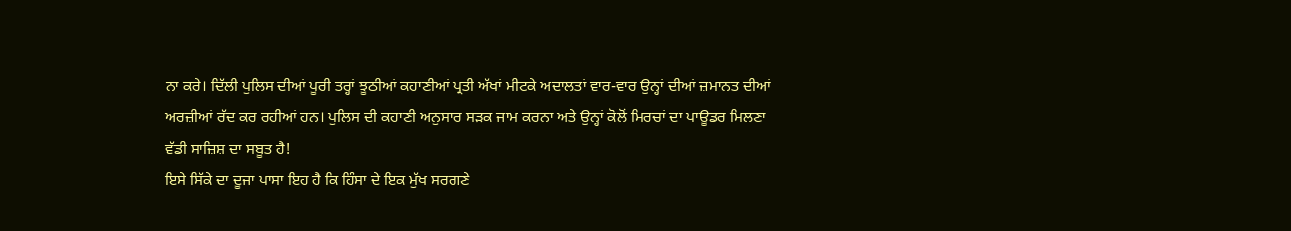ਨਾ ਕਰੇ। ਦਿੱਲੀ ਪੁਲਿਸ ਦੀਆਂ ਪੂਰੀ ਤਰ੍ਹਾਂ ਝੂਠੀਆਂ ਕਹਾਣੀਆਂ ਪ੍ਰਤੀ ਅੱਖਾਂ ਮੀਟਕੇ ਅਦਾਲਤਾਂ ਵਾਰ-ਵਾਰ ਉਨ੍ਹਾਂ ਦੀਆਂ ਜ਼ਮਾਨਤ ਦੀਆਂ ਅਰਜ਼ੀਆਂ ਰੱਦ ਕਰ ਰਹੀਆਂ ਹਨ। ਪੁਲਿਸ ਦੀ ਕਹਾਣੀ ਅਨੁਸਾਰ ਸੜਕ ਜਾਮ ਕਰਨਾ ਅਤੇ ਉਨ੍ਹਾਂ ਕੋਲੋਂ ਮਿਰਚਾਂ ਦਾ ਪਾਊਡਰ ਮਿਲਣਾ ਵੱਡੀ ਸਾਜ਼ਿਸ਼ ਦਾ ਸਬੂਤ ਹੈ!
ਇਸੇ ਸਿੱਕੇ ਦਾ ਦੂਜਾ ਪਾਸਾ ਇਹ ਹੈ ਕਿ ਹਿੰਸਾ ਦੇ ਇਕ ਮੁੱਖ ਸਰਗਣੇ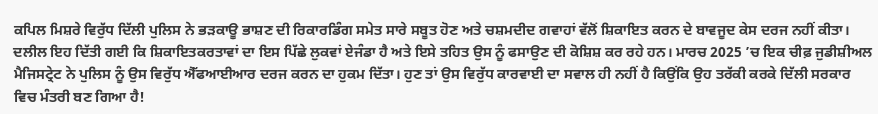ਕਪਿਲ ਮਿਸ਼ਰੇ ਵਿਰੁੱਧ ਦਿੱਲੀ ਪੁਲਿਸ ਨੇ ਭੜਕਾਊ ਭਾਸ਼ਣ ਦੀ ਰਿਕਾਰਡਿੰਗ ਸਮੇਤ ਸਾਰੇ ਸਬੂਤ ਹੋਣ ਅਤੇ ਚਸ਼ਮਦੀਦ ਗਵਾਹਾਂ ਵੱਲੋਂ ਸ਼ਿਕਾਇਤ ਕਰਨ ਦੇ ਬਾਵਜੂਦ ਕੇਸ ਦਰਜ ਨਹੀਂ ਕੀਤਾ। ਦਲੀਲ ਇਹ ਦਿੱਤੀ ਗਈ ਕਿ ਸ਼ਿਕਾਇਤਕਰਤਾਵਾਂ ਦਾ ਇਸ ਪਿੱਛੇ ਲੁਕਵਾਂ ਏਜੰਡਾ ਹੈ ਅਤੇ ਇਸੇ ਤਹਿਤ ਉਸ ਨੂੰ ਫਸਾਉਣ ਦੀ ਕੋਸ਼ਿਸ਼ ਕਰ ਰਹੇ ਹਨ। ਮਾਰਚ 2025 ’ਚ ਇਕ ਚੀਫ਼ ਜੁਡੀਸ਼ੀਅਲ ਮੈਜਿਸਟ੍ਰੇਟ ਨੇ ਪੁਲਿਸ ਨੂੰ ਉਸ ਵਿਰੁੱਧ ਐੱਫਆਈਆਰ ਦਰਜ ਕਰਨ ਦਾ ਹੁਕਮ ਦਿੱਤਾ। ਹੁਣ ਤਾਂ ਉਸ ਵਿਰੁੱਧ ਕਾਰਵਾਈ ਦਾ ਸਵਾਲ ਹੀ ਨਹੀਂ ਹੈ ਕਿਉਂਕਿ ਉਹ ਤਰੱਕੀ ਕਰਕੇ ਦਿੱਲੀ ਸਰਕਾਰ ਵਿਚ ਮੰਤਰੀ ਬਣ ਗਿਆ ਹੈ!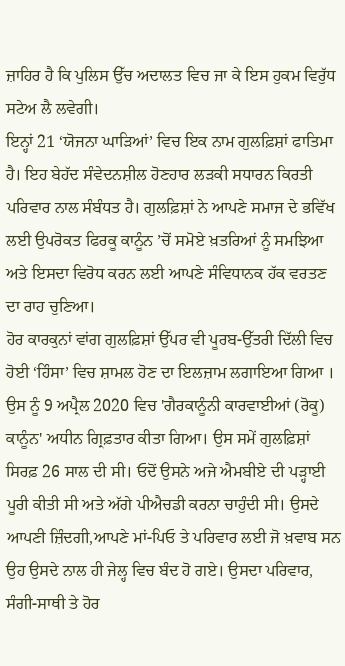ਜ਼ਾਹਿਰ ਹੈ ਕਿ ਪੁਲਿਸ ਉੱਚ ਅਦਾਲਤ ਵਿਚ ਜਾ ਕੇ ਇਸ ਹੁਕਮ ਵਿਰੁੱਧ ਸਟੇਅ ਲੈ ਲਵੇਗੀ।
ਇਨ੍ਹਾਂ 21 ‘ਯੋਜਨਾ ਘਾੜਿਆਂ’ ਵਿਚ ਇਕ ਨਾਮ ਗੁਲਫ਼ਿਸ਼ਾਂ ਫਾਤਿਮਾ ਹੈ। ਇਹ ਬੇਹੱਦ ਸੰਵੇਦਨਸ਼ੀਲ ਹੋਣਹਾਰ ਲੜਕੀ ਸਧਾਰਨ ਕਿਰਤੀ ਪਰਿਵਾਰ ਨਾਲ ਸੰਬੰਧਤ ਹੈ। ਗੁਲਫ਼ਿਸ਼ਾਂ ਨੇ ਆਪਣੇ ਸਮਾਜ ਦੇ ਭਵਿੱਖ ਲਈ ਉਪਰੋਕਤ ਫਿਰਕੂ ਕਾਨੂੰਨ ’ਚੋਂ ਸਮੋਏ ਖ਼ਤਰਿਆਂ ਨੂੰ ਸਮਝਿਆ ਅਤੇ ਇਸਦਾ ਵਿਰੋਧ ਕਰਨ ਲਈ ਆਪਣੇ ਸੰਵਿਧਾਨਕ ਹੱਕ ਵਰਤਣ ਦਾ ਰਾਹ ਚੁਣਿਆ।
ਹੋਰ ਕਾਰਕੁਨਾਂ ਵਾਂਗ ਗੁਲਫ਼ਿਸ਼ਾਂ ਉੱਪਰ ਵੀ ਪੂਰਬ-ਉੱਤਰੀ ਦਿੱਲੀ ਵਿਚ ਹੋਈ ‘ਹਿੰਸਾ’ ਵਿਚ ਸ਼ਾਮਲ ਹੋਣ ਦਾ ਇਲਜ਼ਾਮ ਲਗਾਇਆ ਗਿਆ । ਉਸ ਨੂੰ 9 ਅਪ੍ਰੈਲ 2020 ਵਿਚ 'ਗੈਰਕਾਨੂੰਨੀ ਕਾਰਵਾਈਆਂ (ਰੋਕੂ) ਕਾਨੂੰਨ' ਅਧੀਨ ਗ੍ਰਿਫ਼ਤਾਰ ਕੀਤਾ ਗਿਆ। ਉਸ ਸਮੇਂ ਗੁਲਫ਼ਿਸ਼ਾਂ ਸਿਰਫ਼ 26 ਸਾਲ ਦੀ ਸੀ। ਓਦੋਂ ਉਸਨੇ ਅਜੇ ਐਮਬੀਏ ਦੀ ਪੜ੍ਹਾਈ ਪੂਰੀ ਕੀਤੀ ਸੀ ਅਤੇ ਅੱਗੇ ਪੀਐਚਡੀ ਕਰਨਾ ਚਾਹੁੰਦੀ ਸੀ। ਉਸਦੇ ਆਪਣੀ ਜ਼ਿੰਦਗੀ,ਆਪਣੇ ਮਾਂ-ਪਿਓ ਤੇ ਪਰਿਵਾਰ ਲਈ ਜੋ ਖ਼ਵਾਬ ਸਨ ਉਹ ਉਸਦੇ ਨਾਲ ਹੀ ਜੇਲ੍ਹ ਵਿਚ ਬੰਦ ਹੋ ਗਏ। ਉਸਦਾ ਪਰਿਵਾਰ, ਸੰਗੀ-ਸਾਥੀ ਤੇ ਹੋਰ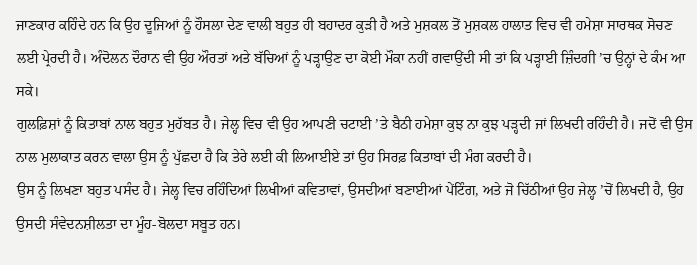ਜਾਣਕਾਰ ਕਹਿੰਦੇ ਹਨ ਕਿ ਉਹ ਦੂਜਿਆਂ ਨੂੰ ਹੌਸਲਾ ਦੇਣ ਵਾਲੀ ਬਹੁਤ ਹੀ ਬਹਾਦਰ ਕੁੜੀ ਹੈ ਅਤੇ ਮੁਸ਼ਕਲ ਤੋਂ ਮੁਸ਼ਕਲ ਹਾਲਾਤ ਵਿਚ ਵੀ ਹਮੇਸ਼ਾ ਸਾਰਥਕ ਸੋਚਣ ਲਈ ਪ੍ਰੇਰਦੀ ਹੈ। ਅੰਦੋਲਨ ਦੌਰਾਨ ਵੀ ਉਹ ਔਰਤਾਂ ਅਤੇ ਬੱਚਿਆਂ ਨੂੰ ਪੜ੍ਹਾਉਣ ਦਾ ਕੋਈ ਮੌਕਾ ਨਹੀਂ ਗਵਾਉਂਦੀ ਸੀ ਤਾਂ ਕਿ ਪੜ੍ਹਾਈ ਜ਼ਿੰਦਗੀ ’ਚ ਉਨ੍ਹਾਂ ਦੇ ਕੰਮ ਆ ਸਕੇ।
ਗੁਲਫ਼ਿਸ਼ਾਂ ਨੂੰ ਕਿਤਾਬਾਂ ਨਾਲ ਬਹੁਤ ਮੁਹੱਬਤ ਹੈ। ਜੇਲ੍ਹ ਵਿਚ ਵੀ ਉਹ ਆਪਣੀ ਚਟਾਈ ’ਤੇ ਬੈਠੀ ਹਮੇਸ਼ਾ ਕੁਝ ਨਾ ਕੁਝ ਪੜ੍ਹਦੀ ਜਾਂ ਲਿਖਦੀ ਰਹਿੰਦੀ ਹੈ। ਜਦੋਂ ਵੀ ਉਸ ਨਾਲ ਮੁਲਾਕਾਤ ਕਰਨ ਵਾਲਾ ਉਸ ਨੂੰ ਪੁੱਛਦਾ ਹੈ ਕਿ ਤੇਰੇ ਲਈ ਕੀ ਲਿਆਈਏ ਤਾਂ ਉਹ ਸਿਰਫ਼ ਕਿਤਾਬਾਂ ਦੀ ਮੰਗ ਕਰਦੀ ਹੈ।
ਉਸ ਨੂੰ ਲਿਖਣਾ ਬਹੁਤ ਪਸੰਦ ਹੈ। ਜੇਲ੍ਹ ਵਿਚ ਰਹਿੰਦਿਆਂ ਲਿਖੀਆਂ ਕਵਿਤਾਵਾਂ, ਉਸਦੀਆਂ ਬਣਾਈਆਂ ਪੇਂਟਿੰਗ, ਅਤੇ ਜੋ ਚਿੱਠੀਆਂ ਉਹ ਜੇਲ੍ਹ ’ਚੋਂ ਲਿਖਦੀ ਹੈ, ਉਹ ਉਸਦੀ ਸੰਵੇਦਨਸ਼ੀਲਤਾ ਦਾ ਮੂੰਹ-ਬੋਲਦਾ ਸਬੂਤ ਹਨ।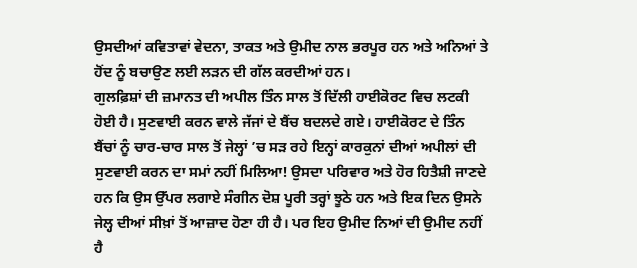ਉਸਦੀਆਂ ਕਵਿਤਾਵਾਂ ਵੇਦਨਾ, ਤਾਕਤ ਅਤੇ ਉਮੀਦ ਨਾਲ ਭਰਪੂਰ ਹਨ ਅਤੇ ਅਨਿਆਂ ਤੇ ਹੋਂਦ ਨੂੰ ਬਚਾਉਣ ਲਈ ਲੜਨ ਦੀ ਗੱਲ ਕਰਦੀਆਂ ਹਨ।
ਗੁਲਫ਼ਿਸ਼ਾਂ ਦੀ ਜ਼ਮਾਨਤ ਦੀ ਅਪੀਲ ਤਿੰਨ ਸਾਲ ਤੋਂ ਦਿੱਲੀ ਹਾਈਕੋਰਟ ਵਿਚ ਲਟਕੀ ਹੋਈ ਹੈ। ਸੁਣਵਾਈ ਕਰਨ ਵਾਲੇ ਜੱਜਾਂ ਦੇ ਬੈਂਚ ਬਦਲਦੇ ਗਏ। ਹਾਈਕੋਰਟ ਦੇ ਤਿੰਨ ਬੈਂਚਾਂ ਨੂੰ ਚਾਰ-ਚਾਰ ਸਾਲ ਤੋਂ ਜੇਲ੍ਹਾਂ ’ਚ ਸੜ ਰਹੇ ਇਨ੍ਹਾਂ ਕਾਰਕੁਨਾਂ ਦੀਆਂ ਅਪੀਲਾਂ ਦੀ ਸੁਣਵਾਈ ਕਰਨ ਦਾ ਸਮਾਂ ਨਹੀਂ ਮਿਲਿਆ! ਉਸਦਾ ਪਰਿਵਾਰ ਅਤੇ ਹੋਰ ਹਿਤੈਸ਼ੀ ਜਾਣਦੇ ਹਨ ਕਿ ਉਸ ਉੱਪਰ ਲਗਾਏ ਸੰਗੀਨ ਦੋਸ਼ ਪੂਰੀ ਤਰ੍ਹਾਂ ਝੂਠੇ ਹਨ ਅਤੇ ਇਕ ਦਿਨ ਉਸਨੇ ਜੇਲ੍ਹ ਦੀਆਂ ਸੀਖ਼ਾਂ ਤੋਂ ਆਜ਼ਾਦ ਹੋਣਾ ਹੀ ਹੈ। ਪਰ ਇਹ ਉਮੀਦ ਨਿਆਂ ਦੀ ਉਮੀਦ ਨਹੀਂ ਹੈ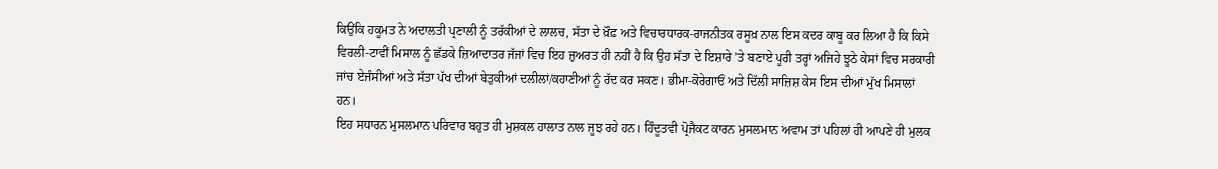ਕਿਉਂਕਿ ਹਕੂਮਤ ਨੇ ਅਦਾਲਤੀ ਪ੍ਰਣਾਲੀ ਨੂੰ ਤਰੱਕੀਆਂ ਦੇ ਲਾਲਚ, ਸੱਤਾ ਦੇ ਖ਼ੌਫ਼ ਅਤੇ ਵਿਚਾਰਧਾਰਕ-ਰਾਜਨੀਤਕ ਰਸੂਖ਼ ਨਾਲ ਇਸ ਕਦਰ ਕਾਬੂ ਕਰ ਲਿਆ ਹੈ ਕਿ ਕਿਸੇ ਵਿਰਲੀ-ਟਾਵੀਂ ਮਿਸਾਲ ਨੂੰ ਛੱਡਕੇ ਜ਼ਿਆਦਾਤਰ ਜੱਜਾਂ ਵਿਚ ਇਹ ਜ਼ੁਅਰਤ ਹੀ ਨਹੀਂ ਹੈ ਕਿ ਉਹ ਸੱਤਾ ਦੇ ਇਸ਼ਾਰੇ ’ਤੇ ਬਣਾਏ ਪੂਰੀ ਤਰ੍ਹਾਂ ਅਜਿਹੇ ਝੂਠੇ ਕੇਸਾਂ ਵਿਚ ਸਰਕਾਰੀ ਜਾਂਚ ਏਜੰਸੀਆਂ ਅਤੇ ਸੱਤਾ ਪੱਖ ਦੀਆਂ ਬੇਤੁਕੀਆਂ ਦਲੀਲਾਂ/ਕਹਾਣੀਆਂ ਨੂੰ ਰੱਦ ਕਰ ਸਕਣ। ਭੀਮਾ-ਕੋਰੇਗਾਓਂ ਅਤੇ ਦਿੱਲੀ ਸਾਜ਼ਿਸ਼ ਕੇਸ ਇਸ ਦੀਆਂ ਮੁੱਖ ਮਿਸਾਲਾਂ ਹਨ।
ਇਹ ਸਧਾਰਨ ਮੁਸਲਮਾਨ ਪਰਿਵਾਰ ਬਹੁਤ ਹੀ ਮੁਸ਼ਕਲ ਹਾਲਾਤ ਨਾਲ ਜੂਝ ਰਹੇ ਹਨ। ਹਿੰਦੂਤਵੀ ਪ੍ਰੋਜੈਕਟ ਕਾਰਨ ਮੁਸਲਮਾਨ ਅਵਾਮ ਤਾਂ ਪਹਿਲਾਂ ਹੀ ਆਪਣੇ ਹੀ ਮੁਲਕ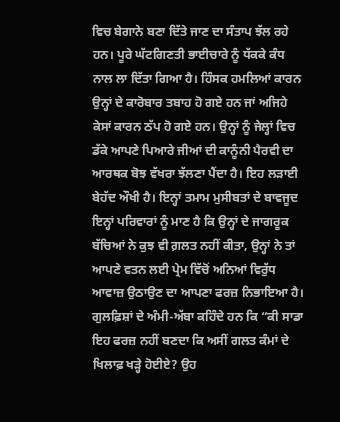ਵਿਚ ਬੇਗਾਨੇ ਬਣਾ ਦਿੱਤੇ ਜਾਣ ਦਾ ਸੰਤਾਪ ਝੱਲ ਰਹੇ ਹਨ। ਪੂਰੇ ਘੱਟਗਿਣਤੀ ਭਾਈਚਾਰੇ ਨੂੰ ਧੱਕਕੇ ਕੰਧ ਨਾਲ ਲਾ ਦਿੱਤਾ ਗਿਆ ਹੈ। ਹਿੰਸਕ ਹਮਲਿਆਂ ਕਾਰਨ ਉਨ੍ਹਾਂ ਦੇ ਕਾਰੋਬਾਰ ਤਬਾਹ ਹੋ ਗਏ ਹਨ ਜਾਂ ਅਜਿਹੇ ਕੇਸਾਂ ਕਾਰਨ ਠੱਪ ਹੋ ਗਏ ਹਨ। ਉਨ੍ਹਾਂ ਨੂੰ ਜੇਲ੍ਹਾਂ ਵਿਚ ਡੱਕੇ ਆਪਣੇ ਪਿਆਰੇ ਜੀਆਂ ਦੀ ਕਾਨੂੰਨੀ ਪੈਰਵੀ ਦਾ ਆਰਥਕ ਬੋਝ ਵੱਖਰਾ ਝੱਲਣਾ ਪੈਂਦਾ ਹੈ। ਇਹ ਲੜਾਈ ਬੇਹੱਦ ਔਖੀ ਹੈ। ਇਨ੍ਹਾਂ ਤਮਾਮ ਮੁਸੀਬਤਾਂ ਦੇ ਬਾਵਜੂਦ ਇਨ੍ਹਾਂ ਪਰਿਵਾਰਾਂ ਨੂੰ ਮਾਣ ਹੈ ਕਿ ਉਨ੍ਹਾਂ ਦੇ ਜਾਗਰੂਕ ਬੱਚਿਆਂ ਨੇ ਕੁਝ ਵੀ ਗ਼ਲਤ ਨਹੀਂ ਕੀਤਾ, ਉਨ੍ਹਾਂ ਨੇ ਤਾਂ ਆਪਣੇ ਵਤਨ ਲਈ ਪ੍ਰੇਮ ਵਿੱਚੋਂ ਅਨਿਆਂ ਵਿਰੁੱਧ ਆਵਾਜ਼ ਉਠਾਉਣ ਦਾ ਆਪਣਾ ਫਰਜ਼ ਨਿਭਾਇਆ ਹੈ। ਗੁਲਫ਼ਿਸ਼ਾਂ ਦੇ ਅੰਮੀ-ਅੱਬਾ ਕਹਿੰਦੇ ਹਨ ਕਿ “ਕੀ ਸਾਡਾ ਇਹ ਫਰਜ਼ ਨਹੀਂ ਬਣਦਾ ਕਿ ਅਸੀਂ ਗਲਤ ਕੰਮਾਂ ਦੇ ਖਿਲਾਫ਼ ਖੜ੍ਹੇ ਹੋਈਏ? ਉਹ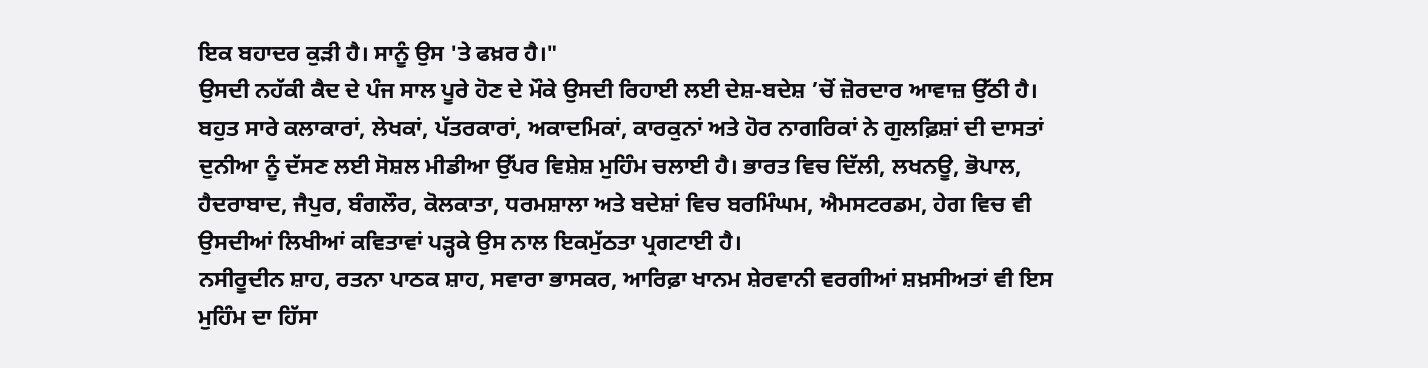ਇਕ ਬਹਾਦਰ ਕੁੜੀ ਹੈ। ਸਾਨੂੰ ਉਸ 'ਤੇ ਫਖ਼ਰ ਹੈ।"
ਉਸਦੀ ਨਹੱਕੀ ਕੈਦ ਦੇ ਪੰਜ ਸਾਲ ਪੂਰੇ ਹੋਣ ਦੇ ਮੌਕੇ ਉਸਦੀ ਰਿਹਾਈ ਲਈ ਦੇਸ਼-ਬਦੇਸ਼ ’ਚੋਂ ਜ਼ੋਰਦਾਰ ਆਵਾਜ਼ ਉੱਠੀ ਹੈ। ਬਹੁਤ ਸਾਰੇ ਕਲਾਕਾਰਾਂ, ਲੇਖਕਾਂ, ਪੱਤਰਕਾਰਾਂ, ਅਕਾਦਮਿਕਾਂ, ਕਾਰਕੁਨਾਂ ਅਤੇ ਹੋਰ ਨਾਗਰਿਕਾਂ ਨੇ ਗੁਲਫ਼ਿਸ਼ਾਂ ਦੀ ਦਾਸਤਾਂ ਦੁਨੀਆ ਨੂੰ ਦੱਸਣ ਲਈ ਸੋਸ਼ਲ ਮੀਡੀਆ ਉੱਪਰ ਵਿਸ਼ੇਸ਼ ਮੁਹਿੰਮ ਚਲਾਈ ਹੈ। ਭਾਰਤ ਵਿਚ ਦਿੱਲੀ, ਲਖਨਊ, ਭੋਪਾਲ, ਹੈਦਰਾਬਾਦ, ਜੈਪੁਰ, ਬੰਗਲੌਰ, ਕੋਲਕਾਤਾ, ਧਰਮਸ਼ਾਲਾ ਅਤੇ ਬਦੇਸ਼ਾਂ ਵਿਚ ਬਰਮਿੰਘਮ, ਐਮਸਟਰਡਮ, ਹੇਗ ਵਿਚ ਵੀ ਉਸਦੀਆਂ ਲਿਖੀਆਂ ਕਵਿਤਾਵਾਂ ਪੜ੍ਹਕੇ ਉਸ ਨਾਲ ਇਕਮੁੱਠਤਾ ਪ੍ਰਗਟਾਈ ਹੈ।
ਨਸੀਰੂਦੀਨ ਸ਼ਾਹ, ਰਤਨਾ ਪਾਠਕ ਸ਼ਾਹ, ਸਵਾਰਾ ਭਾਸਕਰ, ਆਰਿਫ਼ਾ ਖਾਨਮ ਸ਼ੇਰਵਾਨੀ ਵਰਗੀਆਂ ਸ਼ਖ਼ਸੀਅਤਾਂ ਵੀ ਇਸ ਮੁਹਿੰਮ ਦਾ ਹਿੱਸਾ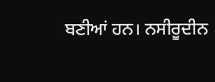ਬਣੀਆਂ ਹਨ। ਨਸੀਰੂਦੀਨ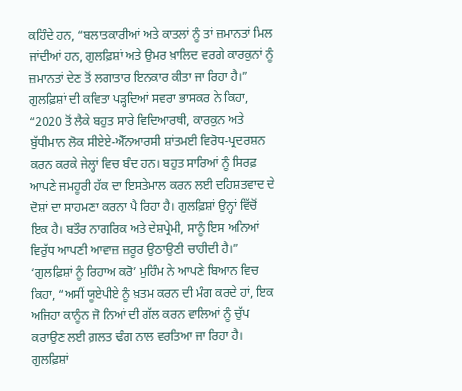ਕਹਿੰਦੇ ਹਨ, “ਬਲਾਤਕਾਰੀਆਂ ਅਤੇ ਕਾਤਲਾਂ ਨੂੰ ਤਾਂ ਜ਼ਮਾਨਤਾਂ ਮਿਲ ਜਾਂਦੀਆਂ ਹਨ, ਗੁਲਫ਼ਿਸ਼ਾਂ ਅਤੇ ਉਮਰ ਖ਼ਾਲਿਦ ਵਰਗੇ ਕਾਰਕੁਨਾਂ ਨੂੰ ਜ਼ਮਾਨਤਾਂ ਦੇਣ ਤੋਂ ਲਗਾਤਾਰ ਇਨਕਾਰ ਕੀਤਾ ਜਾ ਰਿਹਾ ਹੈ।”
ਗੁਲਫ਼ਿਸ਼ਾਂ ਦੀ ਕਵਿਤਾ ਪੜ੍ਹਦਿਆਂ ਸਵਰਾ ਭਾਸਕਰ ਨੇ ਕਿਹਾ, “2020 ਤੋਂ ਲੈਕੇ ਬਹੁਤ ਸਾਰੇ ਵਿਦਿਆਰਥੀ, ਕਾਰਕੁਨ ਅਤੇ ਬੁੱਧੀਮਾਨ ਲੋਕ ਸੀਏਏ-ਐੱਨਆਰਸੀ ਸ਼ਾਂਤਮਈ ਵਿਰੋਧ-ਪ੍ਰਦਰਸ਼ਨ ਕਰਨ ਕਰਕੇ ਜੇਲ੍ਹਾਂ ਵਿਚ ਬੰਦ ਹਨ। ਬਹੁਤ ਸਾਰਿਆਂ ਨੂੰ ਸਿਰਫ਼ ਆਪਣੇ ਜਮਹੂਰੀ ਹੱਕ ਦਾ ਇਸਤੇਮਾਲ ਕਰਨ ਲਈ ਦਹਿਸ਼ਤਵਾਦ ਦੇ ਦੋਸ਼ਾਂ ਦਾ ਸਾਹਮਣਾ ਕਰਨਾ ਪੈ ਰਿਹਾ ਹੈ। ਗੁਲਫ਼ਿਸ਼ਾਂ ਉਨ੍ਹਾਂ ਵਿੱਚੋਂ ਇਕ ਹੈ। ਬਤੌਰ ਨਾਗਰਿਕ ਅਤੇ ਦੇਸ਼ਪ੍ਰੇਮੀ, ਸਾਨੂੰ ਇਸ ਅਨਿਆਂ ਵਿਰੁੱਧ ਆਪਣੀ ਆਵਾਜ਼ ਜ਼ਰੂਰ ਉਠਾਉਣੀ ਚਾਹੀਦੀ ਹੈ।”
‘ਗੁਲਫ਼ਿਸ਼ਾਂ ਨੂੰ ਰਿਹਾਅ ਕਰੋ’ ਮੁਹਿੰਮ ਨੇ ਆਪਣੇ ਬਿਆਨ ਵਿਚ ਕਿਹਾ, “ਅਸੀਂ ਯੂਏਪੀਏ ਨੂੰ ਖ਼ਤਮ ਕਰਨ ਦੀ ਮੰਗ ਕਰਦੇ ਹਾਂ, ਇਕ ਅਜਿਹਾ ਕਾਨੂੰਨ ਜੋ ਨਿਆਂ ਦੀ ਗੱਲ ਕਰਨ ਵਾਲਿਆਂ ਨੂੰ ਚੁੱਪ ਕਰਾਉਣ ਲਈ ਗ਼ਲਤ ਢੰਗ ਨਾਲ ਵਰਤਿਆ ਜਾ ਰਿਹਾ ਹੈ। ਗੁਲਫ਼ਿਸ਼ਾਂ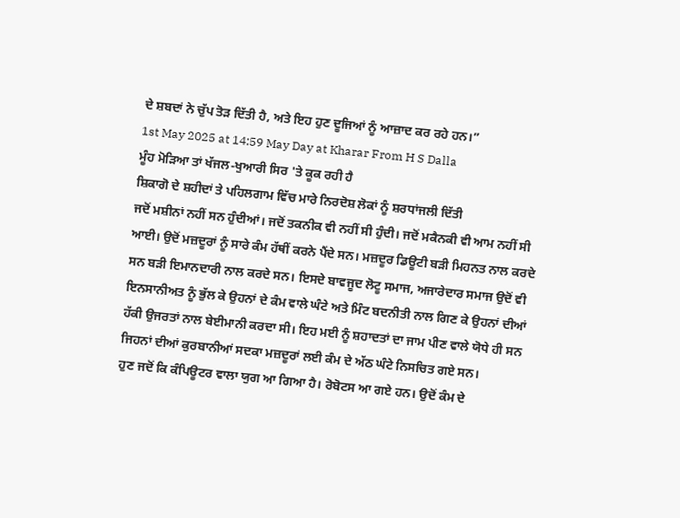ਦੇ ਸ਼ਬਦਾਂ ਨੇ ਚੁੱਪ ਤੋੜ ਦਿੱਤੀ ਹੈ, ਅਤੇ ਇਹ ਹੁਣ ਦੂਜਿਆਂ ਨੂੰ ਆਜ਼ਾਦ ਕਰ ਰਹੇ ਹਨ।”
1st May 2025 at 14:59 May Day at Kharar From H S Dalla
ਮੂੰਹ ਮੋੜਿਆ ਤਾਂ ਖੱਜਲ-ਖੁਆਰੀ ਸਿਰ 'ਤੇ ਕੂਕ ਰਹੀ ਹੈ
ਸ਼ਿਕਾਗੋ ਦੇ ਸ਼ਹੀਦਾਂ ਤੇ ਪਹਿਲਗਾਮ ਵਿੱਚ ਮਾਰੇ ਨਿਰਦੋਸ਼ ਲੋਕਾਂ ਨੂੰ ਸ਼ਰਧਾਂਜਲੀ ਦਿੱਤੀ
ਜਦੋਂ ਮਸ਼ੀਨਾਂ ਨਹੀਂ ਸਨ ਹੁੰਦੀਆਂ। ਜਦੋਂ ਤਕਨੀਕ ਵੀ ਨਹੀਂ ਸੀ ਹੁੰਦੀ। ਜਦੋਂ ਮਕੈਨਕੀ ਵੀ ਆਮ ਨਹੀਂ ਸੀ ਆਈ। ਉਦੋਂ ਮਜ਼ਦੂਰਾਂ ਨੂੰ ਸਾਰੇ ਕੰਮ ਹੱਥੀਂ ਕਰਨੇ ਪੈਂਦੇ ਸਨ। ਮਜ਼ਦੂਰ ਡਿਊਟੀ ਬੜੀ ਮਿਹਨਤ ਨਾਲ ਕਰਦੇ ਸਨ ਬੜੀ ਇਮਾਨਦਾਰੀ ਨਾਲ ਕਰਦੇ ਸਨ। ਇਸਦੇ ਬਾਵਜੂਦ ਲੋਟੂ ਸਮਾਜ, ਅਜਾਰੇਦਾਰ ਸਮਾਜ ਉਦੋਂ ਵੀ ਇਨਸਾਨੀਅਤ ਨੂੰ ਭੁੱਲ ਕੇ ਉਹਨਾਂ ਦੇ ਕੰਮ ਵਾਲੇ ਘੰਟੇ ਅਤੇ ਮਿੰਟ ਬਦਨੀਤੀ ਨਾਲ ਗਿਣ ਕੇ ਉਹਨਾਂ ਦੀਆਂ ਹੱਕੀ ਉਜਰਤਾਂ ਨਾਲ ਬੇਈਮਾਨੀ ਕਰਦਾ ਸੀ। ਇਹ ਮਈ ਨੂੰ ਸ਼ਹਾਦਤਾਂ ਦਾ ਜਾਮ ਪੀਣ ਵਾਲੇ ਯੋਧੇ ਹੀ ਸਨ ਜਿਹਨਾਂ ਦੀਆਂ ਕੁਰਬਾਨੀਆਂ ਸਦਕਾ ਮਜ਼ਦੂਰਾਂ ਲਈ ਕੰਮ ਦੇ ਅੱਠ ਘੰਟੇ ਨਿਸਚਿਤ ਗਏ ਸਨ।
ਹੁਣ ਜਦੋਂ ਕਿ ਕੰਪਿਊਟਰ ਵਾਲਾ ਯੁਗ ਆ ਗਿਆ ਹੈ। ਰੋਬੋਟਸ ਆ ਗਏ ਹਨ। ਉਦੋਂ ਕੰਮ ਦੇ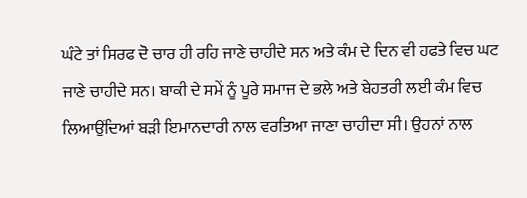ਘੰਟੇ ਤਾਂ ਸਿਰਫ ਦੋ ਚਾਰ ਹੀ ਰਹਿ ਜਾਣੇ ਚਾਹੀਦੇ ਸਨ ਅਤੇ ਕੰਮ ਦੇ ਦਿਨ ਵੀ ਹਫਤੇ ਵਿਚ ਘਟ ਜਾਣੇ ਚਾਹੀਦੇ ਸਨ। ਬਾਕੀ ਦੇ ਸਮੇਂ ਨੂੰ ਪੂਰੇ ਸਮਾਜ ਦੇ ਭਲੇ ਅਤੇ ਬੇਹਤਰੀ ਲਈ ਕੰਮ ਵਿਚ ਲਿਆਉਂਦਿਆਂ ਬੜੀ ਇਮਾਨਦਾਰੀ ਨਾਲ ਵਰਤਿਆ ਜਾਣਾ ਚਾਹੀਦਾ ਸੀ। ਉਹਨਾਂ ਨਾਲ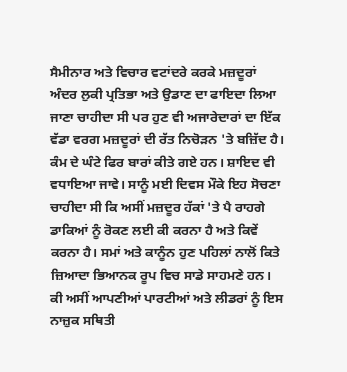ਸੈਮੀਨਾਰ ਅਤੇ ਵਿਚਾਰ ਵਟਾਂਦਰੇ ਕਰਕੇ ਮਜ਼ਦੂਰਾਂ ਅੰਦਰ ਲੁਕੀ ਪ੍ਰਤਿਭਾ ਅਤੇ ਉਡਾਣ ਦਾ ਫਾਇਦਾ ਲਿਆ ਜਾਣਾ ਚਾਹੀਦਾ ਸੀ ਪਰ ਹੁਣ ਵੀ ਅਜਾਰੇਦਾਰਾਂ ਦਾ ਇੱਕ ਵੱਡਾ ਵਰਗ ਮਜ਼ਦੂਰਾਂ ਦੀ ਰੱਤ ਨਿਚੋੜਨ 'ਤੇ ਬਜ਼ਿੱਦ ਹੈ।
ਕੰਮ ਦੇ ਘੰਟੇ ਫਿਰ ਬਾਰਾਂ ਕੀਤੇ ਗਏ ਹਨ। ਸ਼ਾਇਦ ਵੀ ਵਧਾਇਆ ਜਾਵੇ। ਸਾਨੂੰ ਮਈ ਦਿਵਸ ਮੌਕੇ ਇਹ ਸੋਚਣਾ ਚਾਹੀਦਾ ਸੀ ਕਿ ਅਸੀਂ ਮਜ਼ਦੂਰ ਹੱਕਾਂ 'ਤੇ ਪੈ ਰਾਹਗੇ ਡਾਕਿਆਂ ਨੂੰ ਰੋਕਣ ਲਈ ਕੀ ਕਰਨਾ ਹੈ ਅਤੇ ਕਿਵੇਂ ਕਰਨਾ ਹੈ। ਸਮਾਂ ਅਤੇ ਕਾਨੂੰਨ ਹੁਣ ਪਹਿਲਾਂ ਨਾਲੋਂ ਕਿਤੇ ਜ਼ਿਆਦਾ ਭਿਆਨਕ ਰੂਪ ਵਿਚ ਸਾਡੇ ਸਾਹਮਣੇ ਹਨ। ਕੀ ਅਸੀਂ ਆਪਣੀਆਂ ਪਾਰਟੀਆਂ ਅਤੇ ਲੀਡਰਾਂ ਨੂੰ ਇਸ ਨਾਜ਼ੁਕ ਸਥਿਤੀ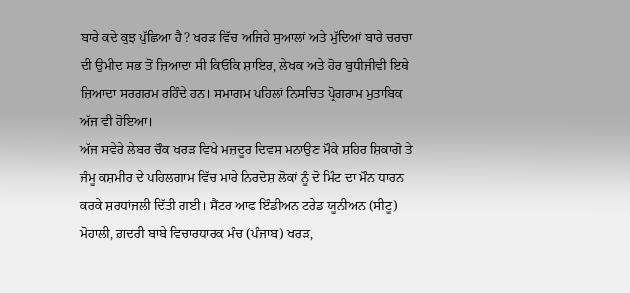ਬਾਰੇ ਕਦੇ ਕੁਝ ਪੁੱਛਿਆ ਹੈ? ਖਰੜ ਵਿੱਚ ਅਜਿਹੇ ਸੁਆਲਾਂ ਅਤੇ ਮੁੱਦਿਆਂ ਬਾਰੇ ਚਰਚਾ ਦੀ ਉਮੀਦ ਸਭ ਤੋਂ ਜ਼ਿਆਦਾ ਸੀ ਕਿਓਂਕਿ ਸ਼ਾਇਰ, ਲੇਖਕ ਅਤੇ ਹੋਰ ਬੁਧੀਜੀਵੀ ਇਥੇ ਜ਼ਿਆਦਾ ਸਰਗਰਮ ਰਹਿੰਦੇ ਹਨ। ਸਮਾਗਮ ਪਹਿਲਾਂ ਨਿਸਚਿਤ ਪ੍ਰੋਗਰਾਮ ਮੁਤਾਬਿਕ ਅੱਜ ਵੀ ਹੋਇਆ।
ਅੱਜ ਸਵੇਰੇ ਲੇਬਰ ਚੌਕ ਖਰੜ ਵਿਖੇ ਮਜ਼ਦੂਰ ਦਿਵਸ ਮਨਾਉਣ ਮੌਕੇ ਸ਼ਹਿਰ ਸ਼ਿਕਾਗੋ ਤੇ ਜੰਮੂ ਕਸ਼ਮੀਰ ਦੇ ਪਹਿਲਗਾਮ ਵਿੱਚ ਮਾਰੇ ਨਿਰਦੋਸ਼ ਲੋਕਾਂ ਨੂੰ ਦੋ ਮਿੰਟ ਦਾ ਮੌਨ ਧਾਰਨ ਕਰਕੇ ਸ਼ਰਧਾਂਜਲੀ ਦਿੱਤੀ ਗਈ। ਸੈਂਟਰ ਆਫ ਇੰਡੀਅਨ ਟਰੇਡ ਯੂਨੀਅਨ (ਸੀਟੂ) ਮੋਹਾਲੀ, ਗ਼ਦਰੀ ਬਾਬੇ ਵਿਚਾਰਧਾਰਕ ਮੰਚ (ਪੰਜਾਬ) ਖਰੜ,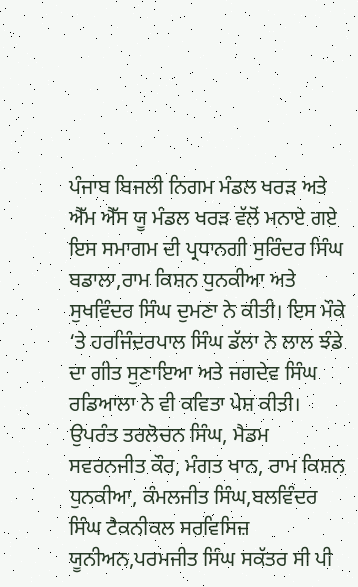ਪੰਜਾਬ ਬਿਜਲੀ ਨਿਗਮ ਮੰਡਲ ਖਰੜ ਅਤੇ ਐੱਮ ਐੱਸ ਯੂ ਮੰਡਲ ਖਰੜ ਵੱਲੋਂ ਮਨਾਏ ਗਏ ਇਸ ਸਮਾਗਮ ਦੀ ਪ੍ਰਧਾਨਗੀ ਸੁਰਿੰਦਰ ਸਿੰਘ ਬਡਾਲਾ,ਰਾਮ ਕਿਸ਼ਨ ਧੁਨਕੀਆ ਅਤੇ ਸੁਖਵਿੰਦਰ ਸਿੰਘ ਦੁਮਣਾ ਨੇ ਕੀਤੀ। ਇਸ ਮੌਕੇ ‘ਤੇ ਹਰਜਿੰਦਰਪਾਲ ਸਿੰਘ ਡੱਲਾ ਨੇ ਲਾਲ ਝੰਡੇ ਦਾ ਗੀਤ ਸੁਣਾਇਆ ਅਤੇ ਜਗਦੇਵ ਸਿੰਘ ਰਡਿਆਲਾ ਨੇ ਵੀ ਕਵਿਤਾ ਪੇਸ਼ ਕੀਤੀ।
ਉਪਰੰਤ ਤਰਲੋਚਨ ਸਿੰਘ, ਮੈਡਮ ਸਵਰਨਜੀਤ ਕੌਰ, ਮੰਗਤ ਖਾਨ, ਰਾਮ ਕਿਸ਼ਨ ਧੁਨਕੀਆ, ਕੰਮਲਜੀਤ ਸਿੰਘ,ਬਲਵਿੰਦਰ ਸਿੰਘ ਟੈਕਨੀਕਲ ਸਰਵਿਸਿਜ਼ ਯੂਨੀਅਨ,ਪਰਮਜੀਤ ਸਿੰਘ ਸਕੱਤਰ ਸੀ ਪੀ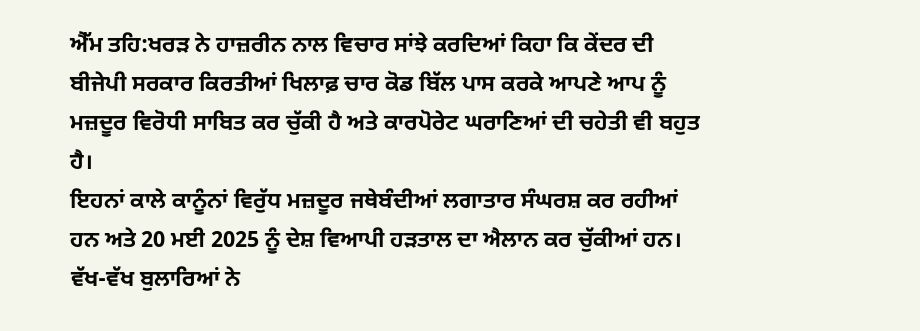ਐੱਮ ਤਹਿ:ਖਰੜ ਨੇ ਹਾਜ਼ਰੀਨ ਨਾਲ ਵਿਚਾਰ ਸਾਂਝੇ ਕਰਦਿਆਂ ਕਿਹਾ ਕਿ ਕੇਂਦਰ ਦੀ ਬੀਜੇਪੀ ਸਰਕਾਰ ਕਿਰਤੀਆਂ ਖਿਲਾਫ਼ ਚਾਰ ਕੋਡ ਬਿੱਲ ਪਾਸ ਕਰਕੇ ਆਪਣੇ ਆਪ ਨੂੰ ਮਜ਼ਦੂਰ ਵਿਰੋਧੀ ਸਾਬਿਤ ਕਰ ਚੁੱਕੀ ਹੈ ਅਤੇ ਕਾਰਪੋਰੇਟ ਘਰਾਣਿਆਂ ਦੀ ਚਹੇਤੀ ਵੀ ਬਹੁਤ ਹੈ।
ਇਹਨਾਂ ਕਾਲੇ ਕਾਨੂੰਨਾਂ ਵਿਰੁੱਧ ਮਜ਼ਦੂਰ ਜਥੇਬੰਦੀਆਂ ਲਗਾਤਾਰ ਸੰਘਰਸ਼ ਕਰ ਰਹੀਆਂ ਹਨ ਅਤੇ 20 ਮਈ 2025 ਨੂੰ ਦੇਸ਼ ਵਿਆਪੀ ਹੜਤਾਲ ਦਾ ਐਲਾਨ ਕਰ ਚੁੱਕੀਆਂ ਹਨ। ਵੱਖ-ਵੱਖ ਬੁਲਾਰਿਆਂ ਨੇ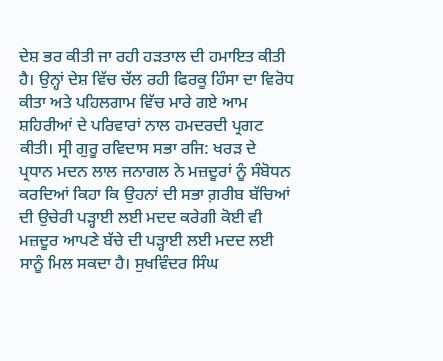ਦੇਸ਼ ਭਰ ਕੀਤੀ ਜਾ ਰਹੀ ਹੜਤਾਲ ਦੀ ਹਮਾਇਤ ਕੀਤੀ ਹੈ। ਉਨ੍ਹਾਂ ਦੇਸ਼ ਵਿੱਚ ਚੱਲ ਰਹੀ ਫਿਰਕੂ ਹਿੰਸਾ ਦਾ ਵਿਰੋਧ ਕੀਤਾ ਅਤੇ ਪਹਿਲਗਾਮ ਵਿੱਚ ਮਾਰੇ ਗਏ ਆਮ ਸ਼ਹਿਰੀਆਂ ਦੇ ਪਰਿਵਾਰਾਂ ਨਾਲ ਹਮਦਰਦੀ ਪ੍ਰਗਟ ਕੀਤੀ। ਸ੍ਰੀ ਗੁਰੂ ਰਵਿਦਾਸ ਸਭਾ ਰਜਿ: ਖਰੜ ਦੇ ਪ੍ਰਧਾਨ ਮਦਨ ਲਾਲ ਜਨਾਗਲ ਨੇ ਮਜ਼ਦੂਰਾਂ ਨੂੰ ਸੰਬੋਧਨ ਕਰਦਿਆਂ ਕਿਹਾ ਕਿ ਉਹਨਾਂ ਦੀ ਸਭਾ ਗ਼ਰੀਬ ਬੱਚਿਆਂ ਦੀ ਉਚੇਰੀ ਪੜ੍ਹਾਈ ਲਈ ਮਦਦ ਕਰੇਗੀ ਕੋਈ ਵੀ ਮਜ਼ਦੂਰ ਆਪਣੇ ਬੱਚੇ ਦੀ ਪੜ੍ਹਾਈ ਲਈ ਮਦਦ ਲਈ ਸਾਨੂੰ ਮਿਲ ਸਕਦਾ ਹੈ। ਸੁਖਵਿੰਦਰ ਸਿੰਘ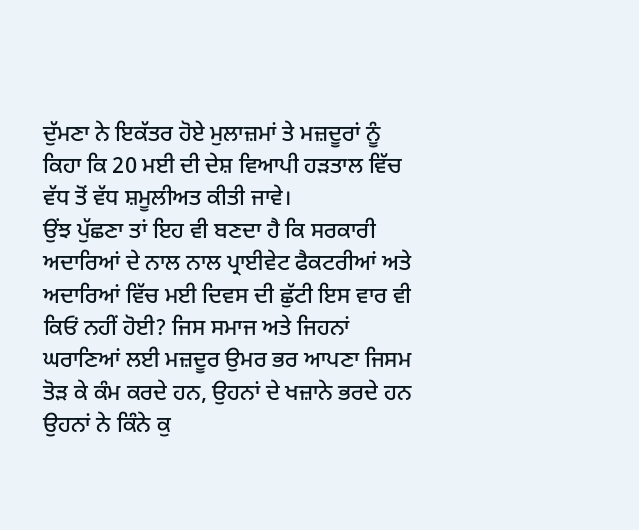ਦੁੱਮਣਾ ਨੇ ਇਕੱਤਰ ਹੋਏ ਮੁਲਾਜ਼ਮਾਂ ਤੇ ਮਜ਼ਦੂਰਾਂ ਨੂੰ ਕਿਹਾ ਕਿ 20 ਮਈ ਦੀ ਦੇਸ਼ ਵਿਆਪੀ ਹੜਤਾਲ ਵਿੱਚ ਵੱਧ ਤੋਂ ਵੱਧ ਸ਼ਮੂਲੀਅਤ ਕੀਤੀ ਜਾਵੇ।
ਉਂਝ ਪੁੱਛਣਾ ਤਾਂ ਇਹ ਵੀ ਬਣਦਾ ਹੈ ਕਿ ਸਰਕਾਰੀ ਅਦਾਰਿਆਂ ਦੇ ਨਾਲ ਨਾਲ ਪ੍ਰਾਈਵੇਟ ਫੈਕਟਰੀਆਂ ਅਤੇ ਅਦਾਰਿਆਂ ਵਿੱਚ ਮਈ ਦਿਵਸ ਦੀ ਛੁੱਟੀ ਇਸ ਵਾਰ ਵੀ ਕਿਓਂ ਨਹੀਂ ਹੋਈ? ਜਿਸ ਸਮਾਜ ਅਤੇ ਜਿਹਨਾਂ ਘਰਾਣਿਆਂ ਲਈ ਮਜ਼ਦੂਰ ਉਮਰ ਭਰ ਆਪਣਾ ਜਿਸਮ ਤੋੜ ਕੇ ਕੰਮ ਕਰਦੇ ਹਨ, ਉਹਨਾਂ ਦੇ ਖਜ਼ਾਨੇ ਭਰਦੇ ਹਨ ਉਹਨਾਂ ਨੇ ਕਿੰਨੇ ਕੁ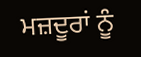ਮਜ਼ਦੂਰਾਂ ਨੂੰ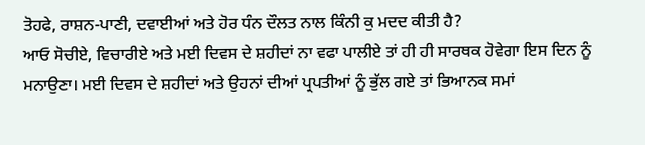ਤੋਹਫੇ, ਰਾਸ਼ਨ-ਪਾਣੀ, ਦਵਾਈਆਂ ਅਤੇ ਹੋਰ ਧੰਨ ਦੌਲਤ ਨਾਲ ਕਿੰਨੀ ਕੁ ਮਦਦ ਕੀਤੀ ਹੈ?
ਆਓ ਸੋਚੀਏ, ਵਿਚਾਰੀਏ ਅਤੇ ਮਈ ਦਿਵਸ ਦੇ ਸ਼ਹੀਦਾਂ ਨਾ ਵਫਾ ਪਾਲੀਏ ਤਾਂ ਹੀ ਹੀ ਸਾਰਥਕ ਹੋਵੇਗਾ ਇਸ ਦਿਨ ਨੂੰ ਮਨਾਉਣਾ। ਮਈ ਦਿਵਸ ਦੇ ਸ਼ਹੀਦਾਂ ਅਤੇ ਉਹਨਾਂ ਦੀਆਂ ਪ੍ਰਪਤੀਆਂ ਨੂੰ ਭੁੱਲ ਗਏ ਤਾਂ ਭਿਆਨਕ ਸਮਾਂ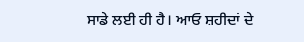ਸਾਡੇ ਲਈ ਹੀ ਹੈ। ਆਓ ਸ਼ਹੀਦਾਂ ਦੇ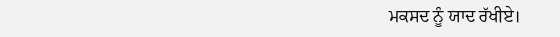ਮਕਸਦ ਨੂੰ ਯਾਦ ਰੱਖੀਏ।